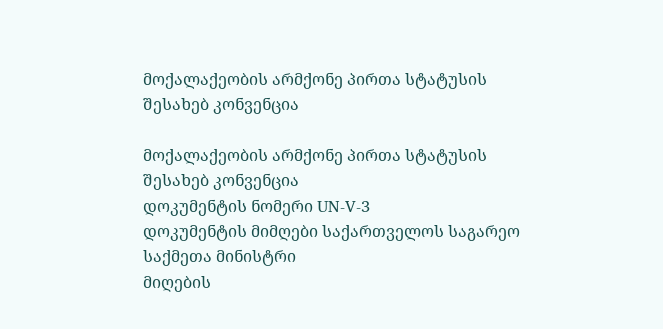მოქალაქეობის არმქონე პირთა სტატუსის შესახებ კონვენცია

მოქალაქეობის არმქონე პირთა სტატუსის შესახებ კონვენცია
დოკუმენტის ნომერი UN-V-3
დოკუმენტის მიმღები საქართველოს საგარეო საქმეთა მინისტრი
მიღების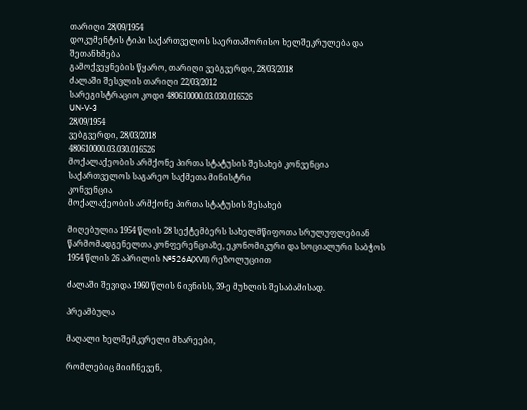თარიღი 28/09/1954
დოკუმენტის ტიპი საქართველოს საერთაშორისო ხელშეკრულება და შეთანხმება
გამოქვეყნების წყარო, თარიღი ვებგვერდი, 28/03/2018
ძალაში შესვლის თარიღი 22/03/2012
სარეგისტრაციო კოდი 480610000.03.030.016526
UN-V-3
28/09/1954
ვებგვერდი, 28/03/2018
480610000.03.030.016526
მოქალაქეობის არმქონე პირთა სტატუსის შესახებ კონვენცია
საქართველოს საგარეო საქმეთა მინისტრი
კონვენცია
მოქალაქეობის არმქონე პირთა სტატუსის შესახებ

მიღებულია 1954 წლის 28 სექტემბერს სახელმწიფოთა სრულუფლებიან წარმომადგენელთა კონფერენციაზე, ეკონომიკური და სოციალური საბჭოს 1954 წლის 26 აპრილის №526A(XVII) რეზოლუციით

ძალაში შევიდა 1960 წლის 6 ივნისს, 39-ე მუხლის შესაბამისად.

პრეამბულა

მაღალი ხელშემკვრელი მხარეები,

რომლებიც მიიჩნევენ,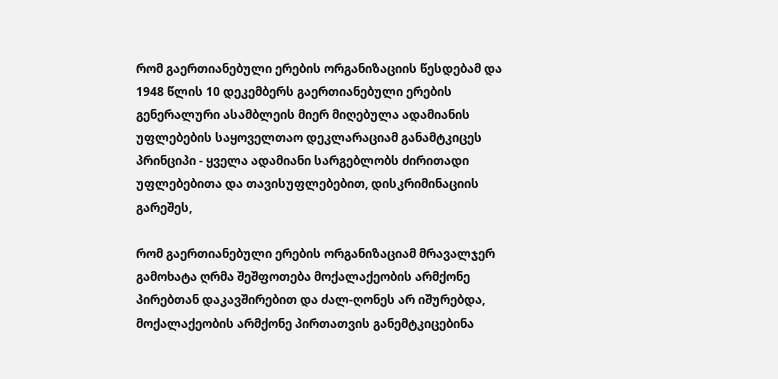რომ გაერთიანებული ერების ორგანიზაციის წესდებამ და 1948 წლის 10 დეკემბერს გაერთიანებული ერების გენერალური ასამბლეის მიერ მიღებულა ადამიანის უფლებების საყოველთაო დეკლარაციამ განამტკიცეს პრინციპი - ყველა ადამიანი სარგებლობს ძირითადი უფლებებითა და თავისუფლებებით, დისკრიმინაციის გარეშეს,

რომ გაერთიანებული ერების ორგანიზაციამ მრავალჯერ გამოხატა ღრმა შეშფოთება მოქალაქეობის არმქონე პირებთან დაკავშირებით და ძალ-ღონეს არ იშურებდა, მოქალაქეობის არმქონე პირთათვის განემტკიცებინა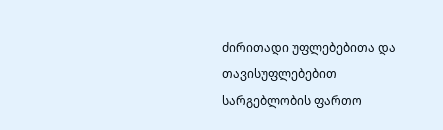ძირითადი უფლებებითა და თავისუფლებებით სარგებლობის ფართო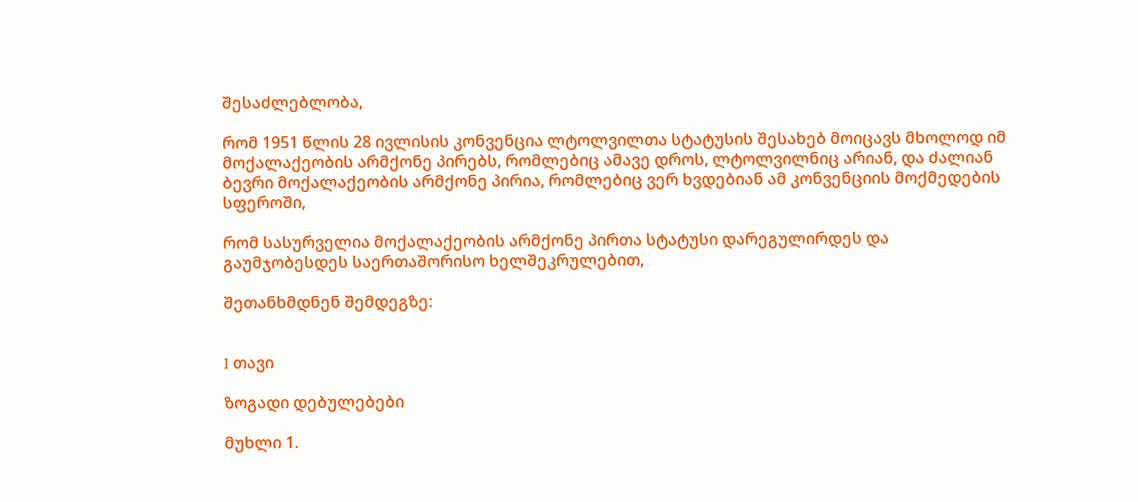შესაძლებლობა,

რომ 1951 წლის 28 ივლისის კონვენცია ლტოლვილთა სტატუსის შესახებ მოიცავს მხოლოდ იმ მოქალაქეობის არმქონე პირებს, რომლებიც ამავე დროს, ლტოლვილნიც არიან, და ძალიან ბევრი მოქალაქეობის არმქონე პირია, რომლებიც ვერ ხვდებიან ამ კონვენციის მოქმედების სფეროში,

რომ სასურველია მოქალაქეობის არმქონე პირთა სტატუსი დარეგულირდეს და გაუმჯობესდეს საერთაშორისო ხელშეკრულებით,

შეთანხმდნენ შემდეგზე:


I თავი

ზოგადი დებულებები

მუხლი 1.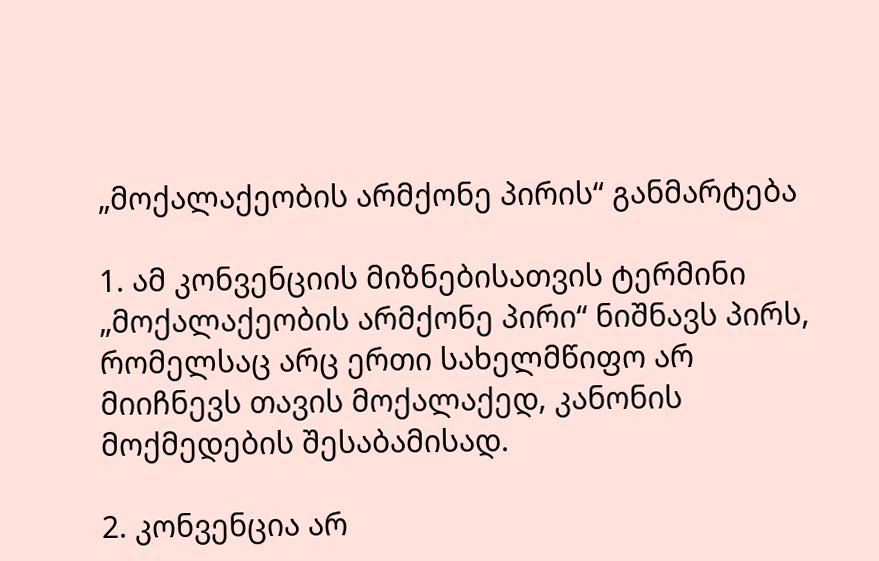„მოქალაქეობის არმქონე პირის“ განმარტება

1. ამ კონვენციის მიზნებისათვის ტერმინი „მოქალაქეობის არმქონე პირი“ ნიშნავს პირს, რომელსაც არც ერთი სახელმწიფო არ მიიჩნევს თავის მოქალაქედ, კანონის მოქმედების შესაბამისად.

2. კონვენცია არ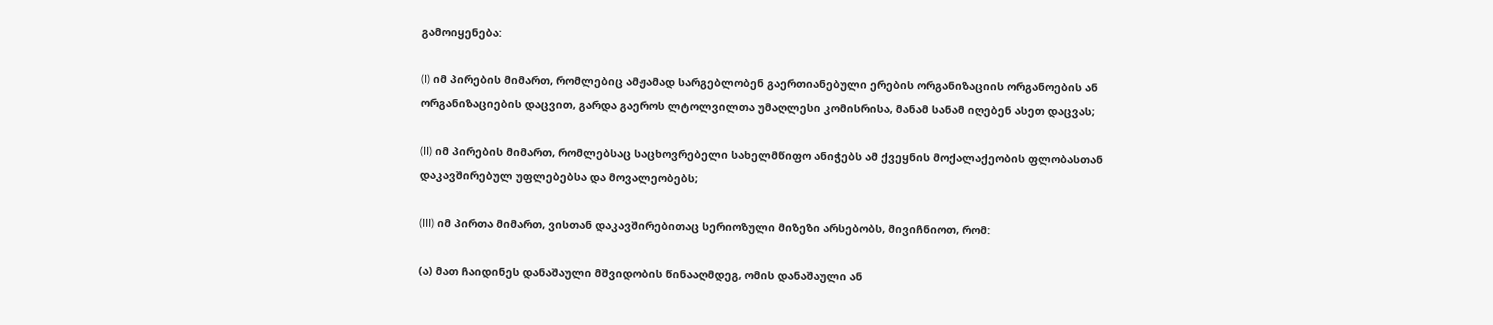გამოიყენება:

(I) იმ პირების მიმართ, რომლებიც ამჟამად სარგებლობენ გაერთიანებული ერების ორგანიზაციის ორგანოების ან ორგანიზაციების დაცვით, გარდა გაეროს ლტოლვილთა უმაღლესი კომისრისა, მანამ სანამ იღებენ ასეთ დაცვას;

(II) იმ პირების მიმართ, რომლებსაც საცხოვრებელი სახელმწიფო ანიჭებს ამ ქვეყნის მოქალაქეობის ფლობასთან დაკავშირებულ უფლებებსა და მოვალეობებს;

(III) იმ პირთა მიმართ, ვისთან დაკავშირებითაც სერიოზული მიზეზი არსებობს, მივიჩნიოთ, რომ:

(ა) მათ ჩაიდინეს დანაშაული მშვიდობის წინააღმდეგ, ომის დანაშაული ან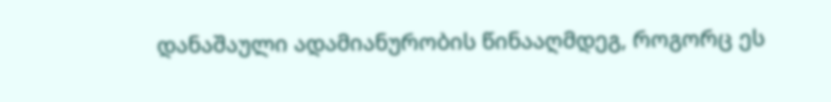დანაშაული ადამიანურობის წინააღმდეგ, როგორც ეს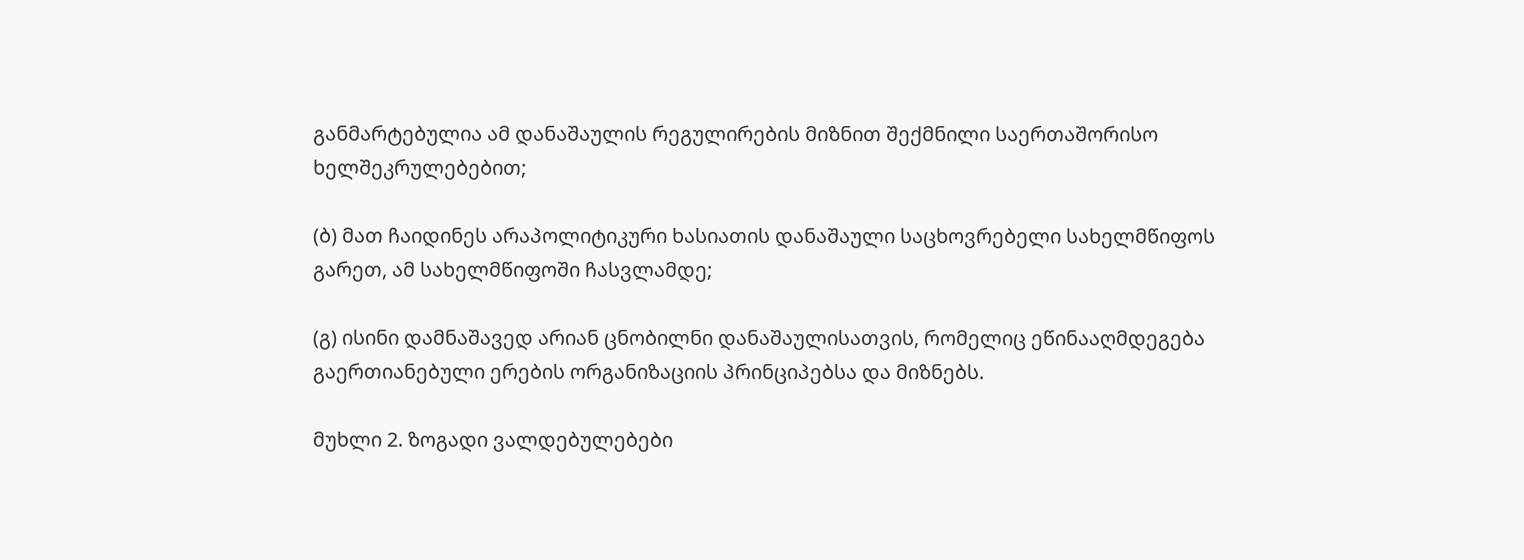განმარტებულია ამ დანაშაულის რეგულირების მიზნით შექმნილი საერთაშორისო ხელშეკრულებებით;

(ბ) მათ ჩაიდინეს არაპოლიტიკური ხასიათის დანაშაული საცხოვრებელი სახელმწიფოს გარეთ, ამ სახელმწიფოში ჩასვლამდე;

(გ) ისინი დამნაშავედ არიან ცნობილნი დანაშაულისათვის, რომელიც ეწინააღმდეგება გაერთიანებული ერების ორგანიზაციის პრინციპებსა და მიზნებს.

მუხლი 2. ზოგადი ვალდებულებები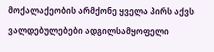მოქალაქეობის არმქონე ყველა პირს აქვს ვალდებულებები ადგილსამყოფელი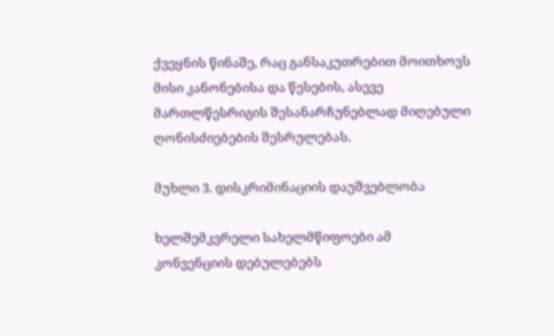ქვეყნის წინაშე, რაც განსაკუთრებით მოითხოვს მისი კანონებისა და წესების, ასევე მართლწესრიგის შესანარჩუნებლად მიღებული ღონისძიებების შესრულებას.

მუხლი 3. დისკრიმინაციის დაუშვებლობა

ხელშემკვრელი სახელმწიფოები ამ კონვენციის დებულებებს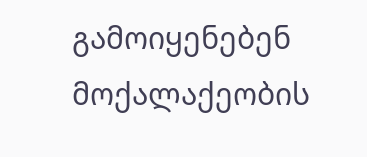გამოიყენებენ მოქალაქეობის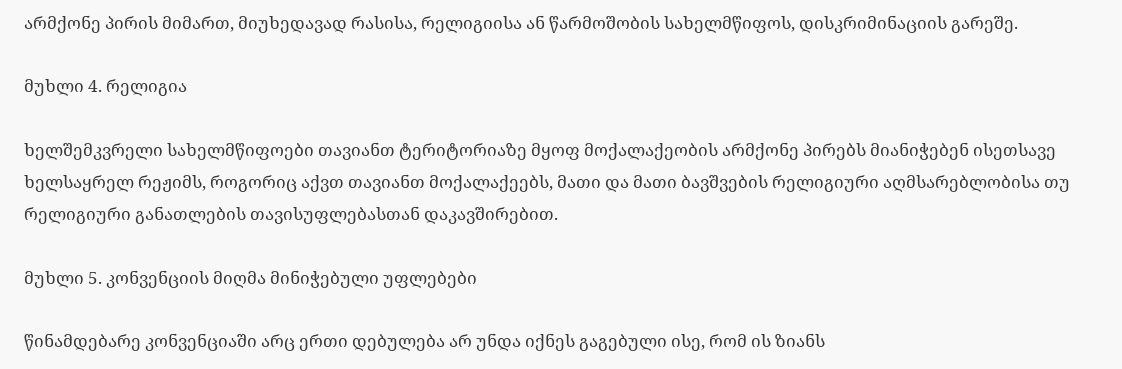არმქონე პირის მიმართ, მიუხედავად რასისა, რელიგიისა ან წარმოშობის სახელმწიფოს, დისკრიმინაციის გარეშე.

მუხლი 4. რელიგია

ხელშემკვრელი სახელმწიფოები თავიანთ ტერიტორიაზე მყოფ მოქალაქეობის არმქონე პირებს მიანიჭებენ ისეთსავე ხელსაყრელ რეჟიმს, როგორიც აქვთ თავიანთ მოქალაქეებს, მათი და მათი ბავშვების რელიგიური აღმსარებლობისა თუ რელიგიური განათლების თავისუფლებასთან დაკავშირებით.

მუხლი 5. კონვენციის მიღმა მინიჭებული უფლებები

წინამდებარე კონვენციაში არც ერთი დებულება არ უნდა იქნეს გაგებული ისე, რომ ის ზიანს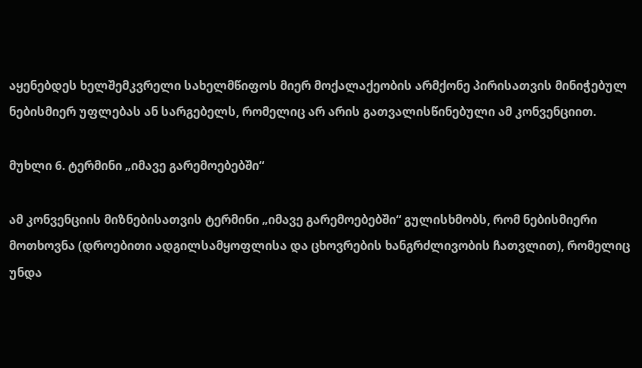აყენებდეს ხელშემკვრელი სახელმწიფოს მიერ მოქალაქეობის არმქონე პირისათვის მინიჭებულ ნებისმიერ უფლებას ან სარგებელს, რომელიც არ არის გათვალისწინებული ამ კონვენციით.

მუხლი 6. ტერმინი „იმავე გარემოებებში“

ამ კონვენციის მიზნებისათვის ტერმინი „იმავე გარემოებებში“ გულისხმობს, რომ ნებისმიერი მოთხოვნა (დროებითი ადგილსამყოფლისა და ცხოვრების ხანგრძლივობის ჩათვლით), რომელიც უნდა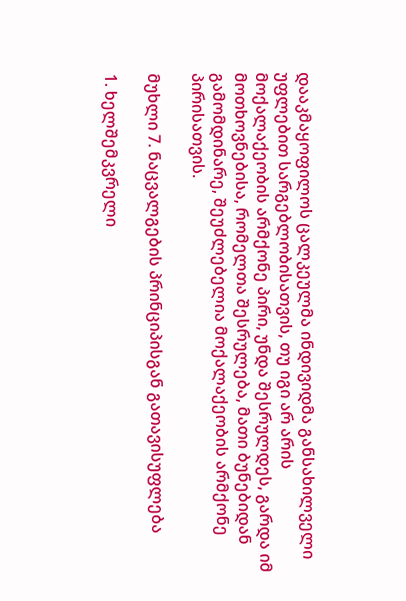დააკმაყოფილოს ცალკეულმა ინდივიდმა განსახილველი უფლებით სარგებლობისათვის, თუ იგი არ არის მოქალაქეობის არმქონე პირი, უნდა შესრულდეს, გარდა იმ მოთხოვნებისა, რომელთა შესრულება, მათი ბუნებიდან გამომდინარე, შეუძლებელია მოქალაქეობის არმქონე პირისათვის.

მუხლი 7. ნაცვალგების პრინციპისგან გათავისუფლება

1. ხელშემკვრელი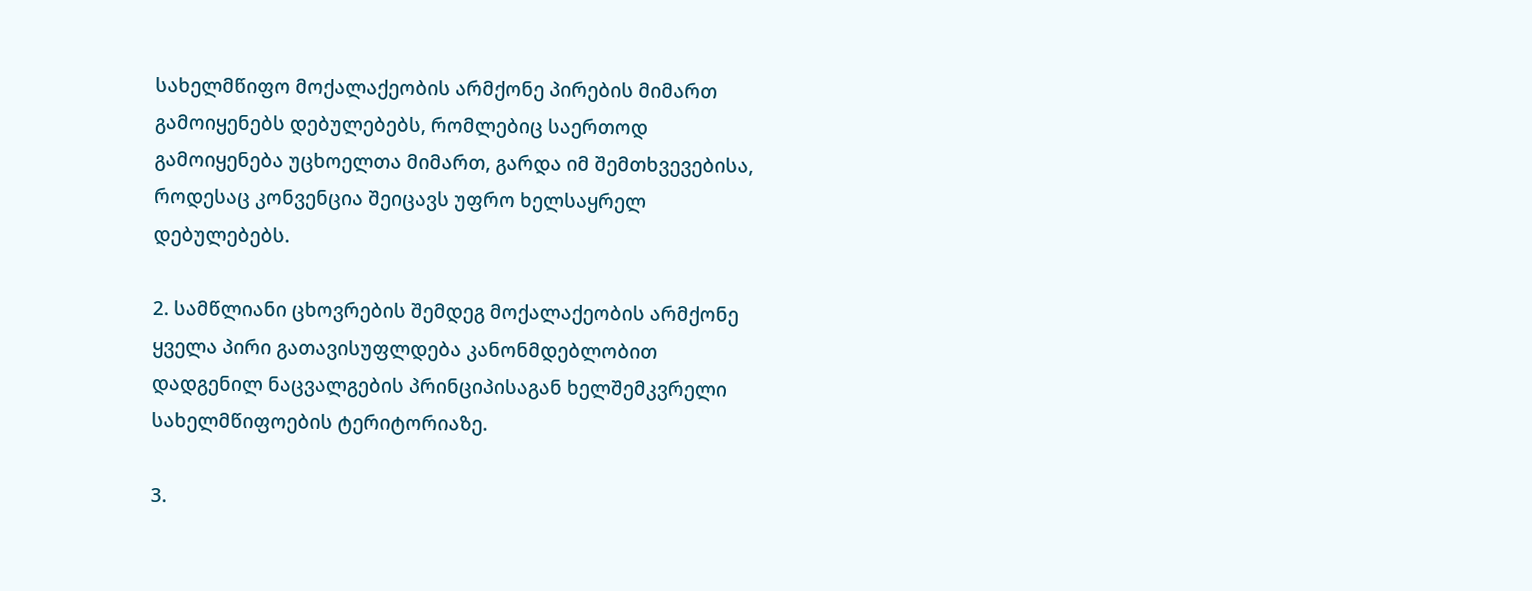სახელმწიფო მოქალაქეობის არმქონე პირების მიმართ გამოიყენებს დებულებებს, რომლებიც საერთოდ გამოიყენება უცხოელთა მიმართ, გარდა იმ შემთხვევებისა, როდესაც კონვენცია შეიცავს უფრო ხელსაყრელ დებულებებს.

2. სამწლიანი ცხოვრების შემდეგ მოქალაქეობის არმქონე ყველა პირი გათავისუფლდება კანონმდებლობით დადგენილ ნაცვალგების პრინციპისაგან ხელშემკვრელი სახელმწიფოების ტერიტორიაზე.

3.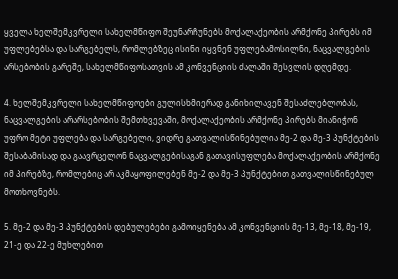ყველა ხელშემკვრელი სახელმწიფო შეუნარჩუნებს მოქალაქეობის არმქონე პირებს იმ უფლებებსა და სარგებელს, რომლებზეც ისინი იყვნენ უფლებამოსილნი, ნაცვალგების არსებობის გარეშე, სახელმწიფოსათვის ამ კონვენციის ძალაში შესვლის დღემდე.

4. ხელშემკვრელი სახელმწიფოები გულისხმიერად განიხილავენ შესაძლებლობას, ნაცვალგების არარსებობის შემთხვევაში, მოქალაქეობის არმქონე პირებს მიანიჭონ უფრო მეტი უფლება და სარგებელი, ვიდრე გათვალისწინებულია მე-2 და მე-3 პუნქტების შესაბამისად და გაავრცელონ ნაცვალგებისაგან გათავისუფლება მოქალაქეობის არმქონე იმ პირებზე, რომლებიც არ აკმაყოფილებენ მე-2 და მე-3 პუნქტებით გათვალისწინებულ მოთხოვნებს.

5. მე-2 და მე-3 პუნქტების დებულებები გამოიყენება ამ კონვენციის მე-13, მე-18, მე-19, 21-ე და 22-ე მუხლებით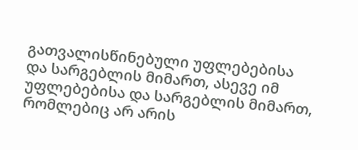გათვალისწინებული უფლებებისა და სარგებლის მიმართ, ასევე იმ უფლებებისა და სარგებლის მიმართ, რომლებიც არ არის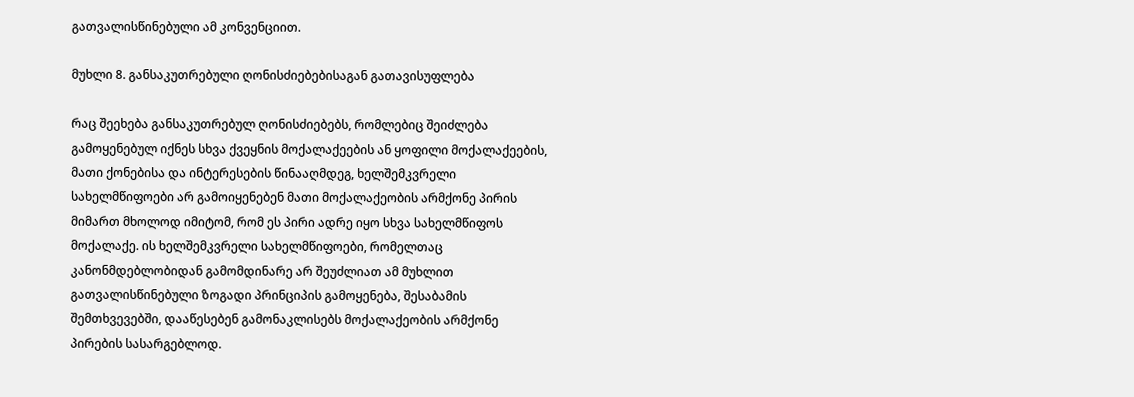გათვალისწინებული ამ კონვენციით.

მუხლი 8. განსაკუთრებული ღონისძიებებისაგან გათავისუფლება

რაც შეეხება განსაკუთრებულ ღონისძიებებს, რომლებიც შეიძლება გამოყენებულ იქნეს სხვა ქვეყნის მოქალაქეების ან ყოფილი მოქალაქეების, მათი ქონებისა და ინტერესების წინააღმდეგ, ხელშემკვრელი სახელმწიფოები არ გამოიყენებენ მათი მოქალაქეობის არმქონე პირის მიმართ მხოლოდ იმიტომ, რომ ეს პირი ადრე იყო სხვა სახელმწიფოს მოქალაქე. ის ხელშემკვრელი სახელმწიფოები, რომელთაც კანონმდებლობიდან გამომდინარე არ შეუძლიათ ამ მუხლით გათვალისწინებული ზოგადი პრინციპის გამოყენება, შესაბამის შემთხვევებში, დააწესებენ გამონაკლისებს მოქალაქეობის არმქონე პირების სასარგებლოდ.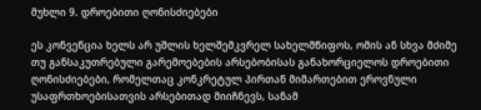მუხლი 9. დროებითი ღონისძიებები

ეს კონვენცია ხელს არ უშლის ხელშემკვრელ სახელმწიფოს, ომის ან სხვა მძიმე თუ განსაკუთრებული გარემოებების არსებობისას განახორციელოს დროებითი ღონისძიებები, რომელთაც კონკრეტულ პირთან მიმართებით ეროვნული უსაფრთხოებისათვის არსებითად მიიჩნევს, სანამ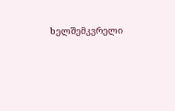ხელშემკვრელი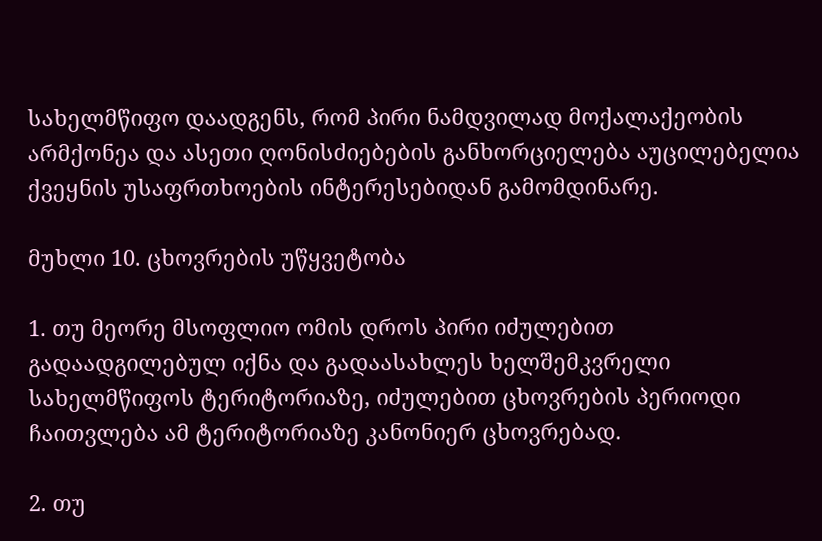სახელმწიფო დაადგენს, რომ პირი ნამდვილად მოქალაქეობის არმქონეა და ასეთი ღონისძიებების განხორციელება აუცილებელია ქვეყნის უსაფრთხოების ინტერესებიდან გამომდინარე.

მუხლი 10. ცხოვრების უწყვეტობა

1. თუ მეორე მსოფლიო ომის დროს პირი იძულებით გადაადგილებულ იქნა და გადაასახლეს ხელშემკვრელი სახელმწიფოს ტერიტორიაზე, იძულებით ცხოვრების პერიოდი ჩაითვლება ამ ტერიტორიაზე კანონიერ ცხოვრებად.

2. თუ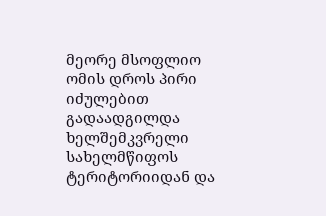მეორე მსოფლიო ომის დროს პირი იძულებით გადაადგილდა ხელშემკვრელი სახელმწიფოს ტერიტორიიდან და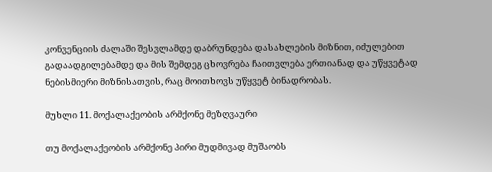კონვენციის ძალაში შესვლამდე დაბრუნდება დასახლების მიზნით, იძულებით გადაადგილებამდე და მის შემდეგ ცხოვრება ჩაითვლება ერთიანად და უწყვეტად ნებისმიერი მიზნისათვის, რაც მოითხოვს უწყვეტ ბინადრობას.

მუხლი 11. მოქალაქეობის არმქონე მეზღვაური

თუ მოქალაქეობის არმქონე პირი მუდმივად მუშაობს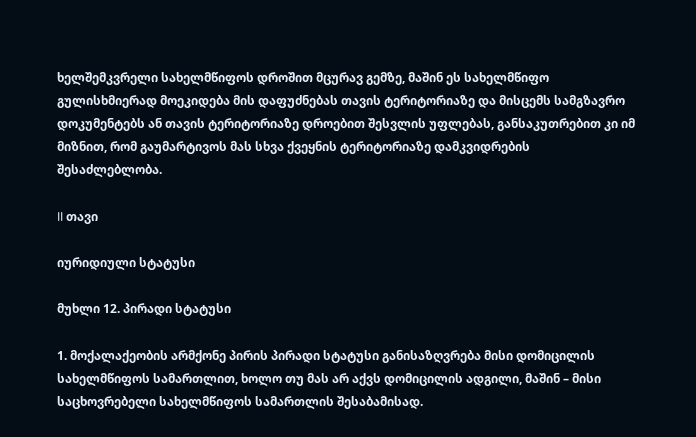ხელშემკვრელი სახელმწიფოს დროშით მცურავ გემზე, მაშინ ეს სახელმწიფო გულისხმიერად მოეკიდება მის დაფუძნებას თავის ტერიტორიაზე და მისცემს სამგზავრო დოკუმენტებს ან თავის ტერიტორიაზე დროებით შესვლის უფლებას, განსაკუთრებით კი იმ მიზნით, რომ გაუმარტივოს მას სხვა ქვეყნის ტერიტორიაზე დამკვიდრების შესაძლებლობა.

II თავი

იურიდიული სტატუსი

მუხლი 12. პირადი სტატუსი

1. მოქალაქეობის არმქონე პირის პირადი სტატუსი განისაზღვრება მისი დომიცილის სახელმწიფოს სამართლით, ხოლო თუ მას არ აქვს დომიცილის ადგილი, მაშინ – მისი საცხოვრებელი სახელმწიფოს სამართლის შესაბამისად.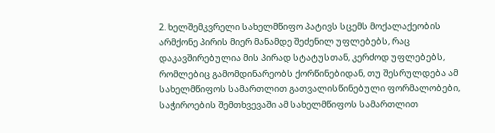2. ხელშემკვრელი სახელმწიფო პატივს სცემს მოქალაქეობის არმქონე პირის მიერ მანამდე შეძენილ უფლებებს, რაც დაკავშირებულია მის პირად სტატუსთან, კერძოდ უფლებებს, რომლებიც გამომდინარეობს ქორწინებიდან, თუ შესრულდება ამ სახელმწიფოს სამართლით გათვალისწინებული ფორმალობები, საჭიროების შემთხვევაში ამ სახელმწიფოს სამართლით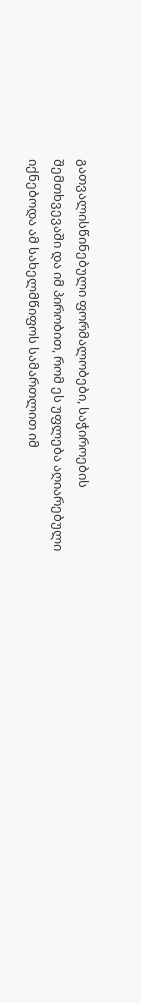გათვალისწინებული ფორმალობები, საჭიროების შემთხვევაში და იმ პირობით, რომ ეს უფლება აღიარებული იქნებოდა ამ სახელმწიფოს სამართლით იმ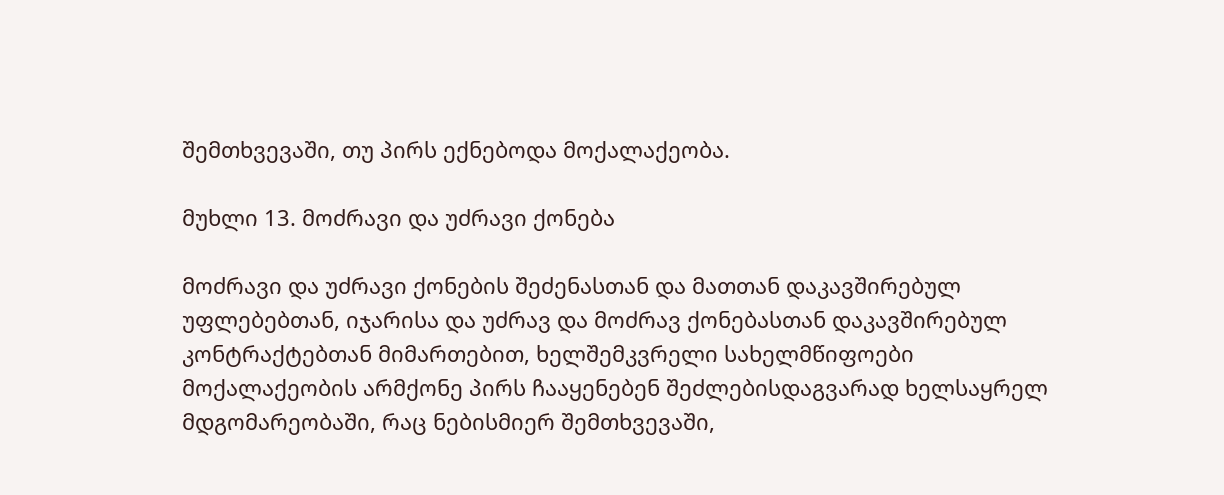შემთხვევაში, თუ პირს ექნებოდა მოქალაქეობა.

მუხლი 13. მოძრავი და უძრავი ქონება

მოძრავი და უძრავი ქონების შეძენასთან და მათთან დაკავშირებულ უფლებებთან, იჯარისა და უძრავ და მოძრავ ქონებასთან დაკავშირებულ კონტრაქტებთან მიმართებით, ხელშემკვრელი სახელმწიფოები მოქალაქეობის არმქონე პირს ჩააყენებენ შეძლებისდაგვარად ხელსაყრელ მდგომარეობაში, რაც ნებისმიერ შემთხვევაში,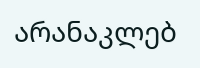არანაკლებ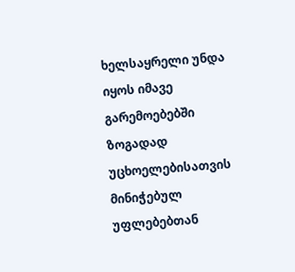ხელსაყრელი უნდა იყოს იმავე გარემოებებში ზოგადად უცხოელებისათვის მინიჭებულ უფლებებთან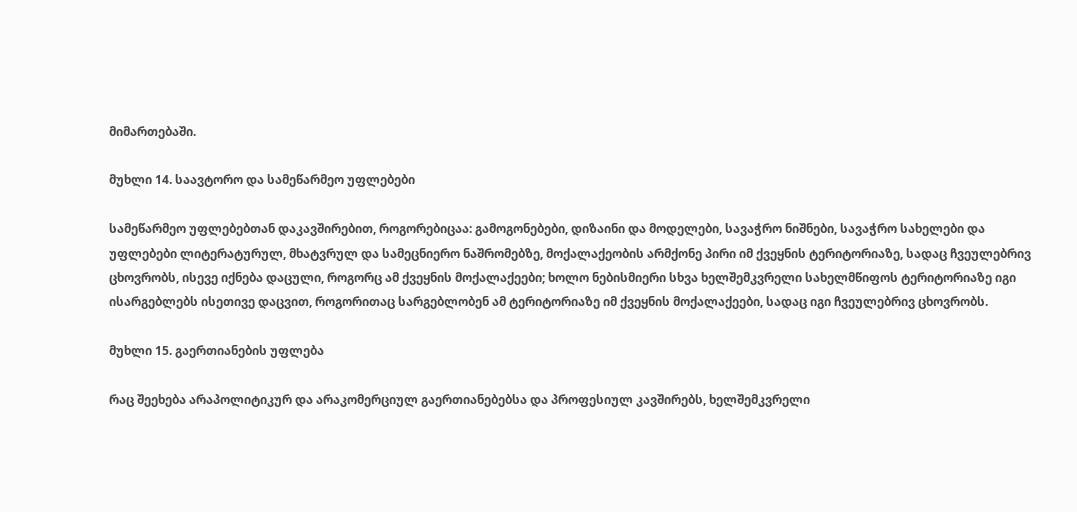მიმართებაში.

მუხლი 14. საავტორო და სამეწარმეო უფლებები

სამეწარმეო უფლებებთან დაკავშირებით, როგორებიცაა: გამოგონებები, დიზაინი და მოდელები, სავაჭრო ნიშნები, სავაჭრო სახელები და უფლებები ლიტერატურულ, მხატვრულ და სამეცნიერო ნაშრომებზე, მოქალაქეობის არმქონე პირი იმ ქვეყნის ტერიტორიაზე, სადაც ჩვეულებრივ ცხოვრობს, ისევე იქნება დაცული, როგორც ამ ქვეყნის მოქალაქეები; ხოლო ნებისმიერი სხვა ხელშემკვრელი სახელმწიფოს ტერიტორიაზე იგი ისარგებლებს ისეთივე დაცვით, როგორითაც სარგებლობენ ამ ტერიტორიაზე იმ ქვეყნის მოქალაქეები, სადაც იგი ჩვეულებრივ ცხოვრობს.

მუხლი 15. გაერთიანების უფლება

რაც შეეხება არაპოლიტიკურ და არაკომერციულ გაერთიანებებსა და პროფესიულ კავშირებს, ხელშემკვრელი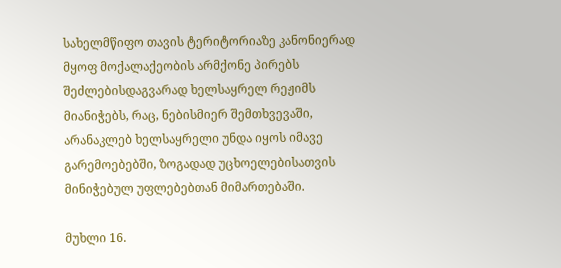სახელმწიფო თავის ტერიტორიაზე კანონიერად მყოფ მოქალაქეობის არმქონე პირებს შეძლებისდაგვარად ხელსაყრელ რეჟიმს მიანიჭებს, რაც, ნებისმიერ შემთხვევაში, არანაკლებ ხელსაყრელი უნდა იყოს იმავე გარემოებებში, ზოგადად უცხოელებისათვის მინიჭებულ უფლებებთან მიმართებაში.

მუხლი 16.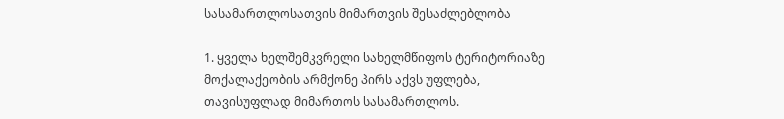სასამართლოსათვის მიმართვის შესაძლებლობა

1. ყველა ხელშემკვრელი სახელმწიფოს ტერიტორიაზე მოქალაქეობის არმქონე პირს აქვს უფლება, თავისუფლად მიმართოს სასამართლოს.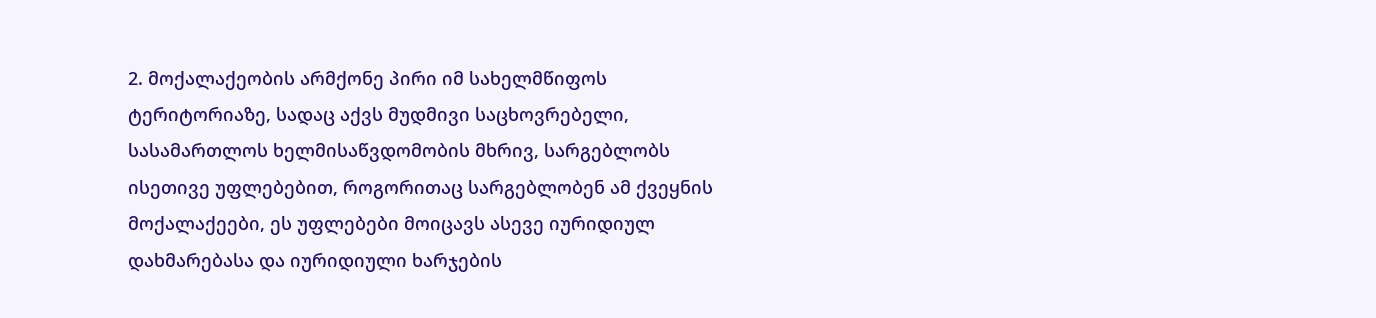2. მოქალაქეობის არმქონე პირი იმ სახელმწიფოს ტერიტორიაზე, სადაც აქვს მუდმივი საცხოვრებელი, სასამართლოს ხელმისაწვდომობის მხრივ, სარგებლობს ისეთივე უფლებებით, როგორითაც სარგებლობენ ამ ქვეყნის მოქალაქეები, ეს უფლებები მოიცავს ასევე იურიდიულ დახმარებასა და იურიდიული ხარჯების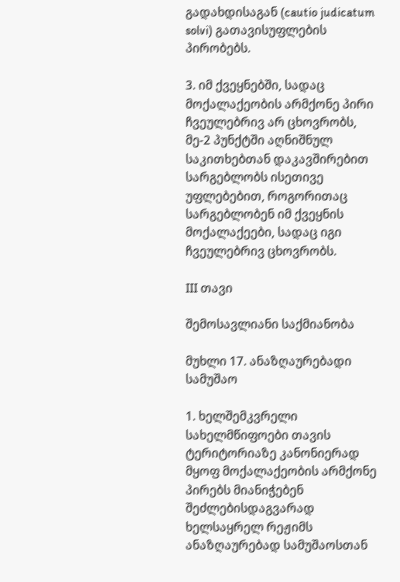გადახდისაგან (cautio judicatum solvi) გათავისუფლების პირობებს.

3. იმ ქვეყნებში, სადაც მოქალაქეობის არმქონე პირი ჩვეულებრივ არ ცხოვრობს, მე-2 პუნქტში აღნიშნულ საკითხებთან დაკავშირებით სარგებლობს ისეთივე უფლებებით, როგორითაც სარგებლობენ იმ ქვეყნის მოქალაქეები, სადაც იგი ჩვეულებრივ ცხოვრობს.

III თავი

შემოსავლიანი საქმიანობა

მუხლი 17. ანაზღაურებადი სამუშაო

1. ხელშემკვრელი სახელმწიფოები თავის ტერიტორიაზე კანონიერად მყოფ მოქალაქეობის არმქონე პირებს მიანიჭებენ შეძლებისდაგვარად ხელსაყრელ რეჟიმს ანაზღაურებად სამუშაოსთან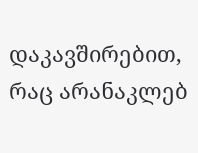დაკავშირებით, რაც არანაკლებ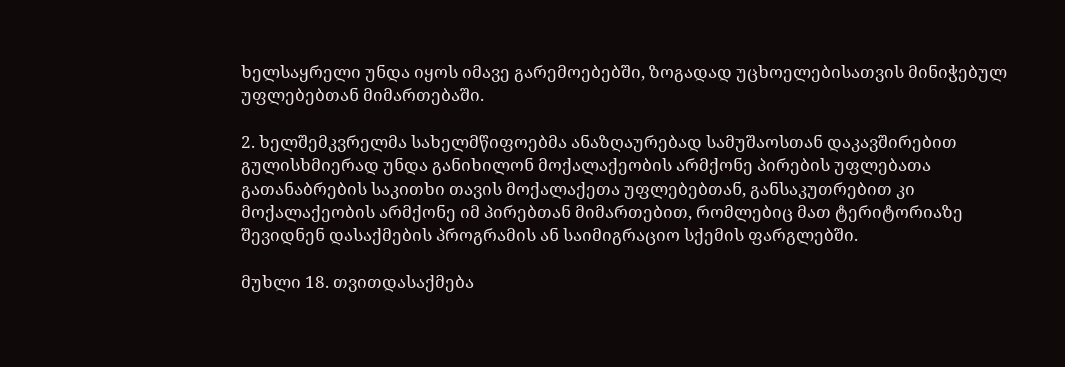ხელსაყრელი უნდა იყოს იმავე გარემოებებში, ზოგადად უცხოელებისათვის მინიჭებულ უფლებებთან მიმართებაში.

2. ხელშემკვრელმა სახელმწიფოებმა ანაზღაურებად სამუშაოსთან დაკავშირებით გულისხმიერად უნდა განიხილონ მოქალაქეობის არმქონე პირების უფლებათა გათანაბრების საკითხი თავის მოქალაქეთა უფლებებთან, განსაკუთრებით კი მოქალაქეობის არმქონე იმ პირებთან მიმართებით, რომლებიც მათ ტერიტორიაზე შევიდნენ დასაქმების პროგრამის ან საიმიგრაციო სქემის ფარგლებში.

მუხლი 18. თვითდასაქმება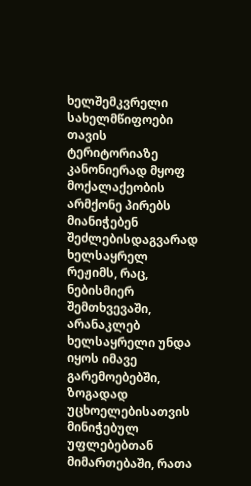ხელშემკვრელი სახელმწიფოები თავის ტერიტორიაზე კანონიერად მყოფ მოქალაქეობის არმქონე პირებს მიანიჭებენ შეძლებისდაგვარად ხელსაყრელ რეჟიმს, რაც, ნებისმიერ შემთხვევაში, არანაკლებ ხელსაყრელი უნდა იყოს იმავე გარემოებებში, ზოგადად უცხოელებისათვის მინიჭებულ უფლებებთან მიმართებაში, რათა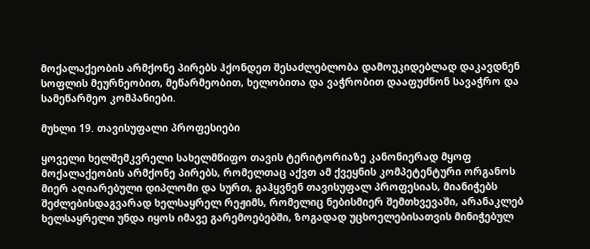მოქალაქეობის არმქონე პირებს ჰქონდეთ შესაძლებლობა დამოუკიდებლად დაკავდნენ სოფლის მეურნეობით, მეწარმეობით, ხელობითა და ვაჭრობით დააფუძნონ სავაჭრო და სამეწარმეო კომპანიები.

მუხლი 19. თავისუფალი პროფესიები

ყოველი ხელშემკვრელი სახელმწიფო თავის ტერიტორიაზე კანონიერად მყოფ მოქალაქეობის არმქონე პირებს, რომელთაც აქვთ ამ ქვეყნის კომპეტენტური ორგანოს მიერ აღიარებული დიპლომი და სურთ, გაჰყვნენ თავისუფალ პროფესიას, მიანიჭებს შეძლებისდაგვარად ხელსაყრელ რეჟიმს, რომელიც ნებისმიერ შემთხვევაში, არანაკლებ ხელსაყრელი უნდა იყოს იმავე გარემოებებში, ზოგადად უცხოელებისათვის მინიჭებულ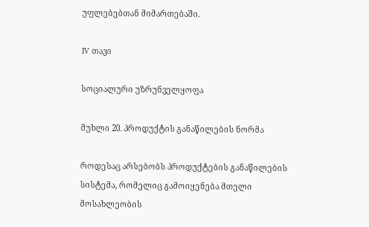უფლებებთან მიმართებაში.

IV თავი

სოციალური უზრუნველყოფა

მუხლი 20. პროდუქტის განაწილების ნორმა

როდესაც არსებობს პროდუქტების განაწილების სისტემა, რომელიც გამოიყენება მთელი მოსახლეობის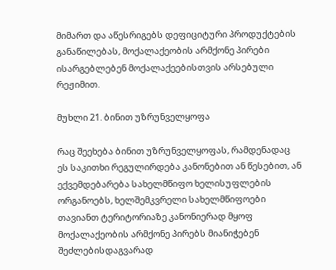მიმართ და აწესრიგებს დეფიციტური პროდუქტების განაწილებას, მოქალაქეობის არმქონე პირები ისარგებლებენ მოქალაქეებისთვის არსებული რეჟიმით.

მუხლი 21. ბინით უზრუნველყოფა

რაც შეეხება ბინით უზრუნველყოფას, რამდენადაც ეს საკითხი რეგულირდება კანონებით ან წესებით, ან ექვემდებარება სახელმწიფო ხელისუფლების ორგანოებს, ხელშემკვრელი სახელმწიფოები თავიანთ ტერიტორიაზე კანონიერად მყოფ მოქალაქეობის არმქონე პირებს მიანიჭებენ შეძლებისდაგვარად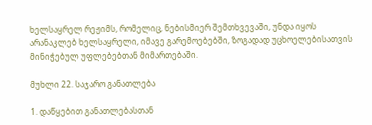ხელსაყრელ რეჟიმს, რომელიც, ნებისმიერ შემთხვევაში, უნდა იყოს არანაკლებ ხელსაყრელი, იმავე გარემოებებში, ზოგადად უცხოელებისათვის მინიჭებულ უფლებებთან მიმართებაში.

მუხლი 22. საჯარო განათლება

1. დაწყებით განათლებასთან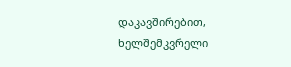დაკავშირებით, ხელშემკვრელი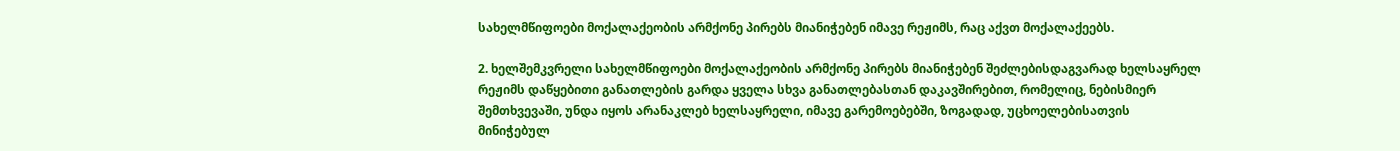სახელმწიფოები მოქალაქეობის არმქონე პირებს მიანიჭებენ იმავე რეჟიმს, რაც აქვთ მოქალაქეებს.

2. ხელშემკვრელი სახელმწიფოები მოქალაქეობის არმქონე პირებს მიანიჭებენ შეძლებისდაგვარად ხელსაყრელ რეჟიმს დაწყებითი განათლების გარდა ყველა სხვა განათლებასთან დაკავშირებით, რომელიც, ნებისმიერ შემთხვევაში, უნდა იყოს არანაკლებ ხელსაყრელი, იმავე გარემოებებში, ზოგადად, უცხოელებისათვის მინიჭებულ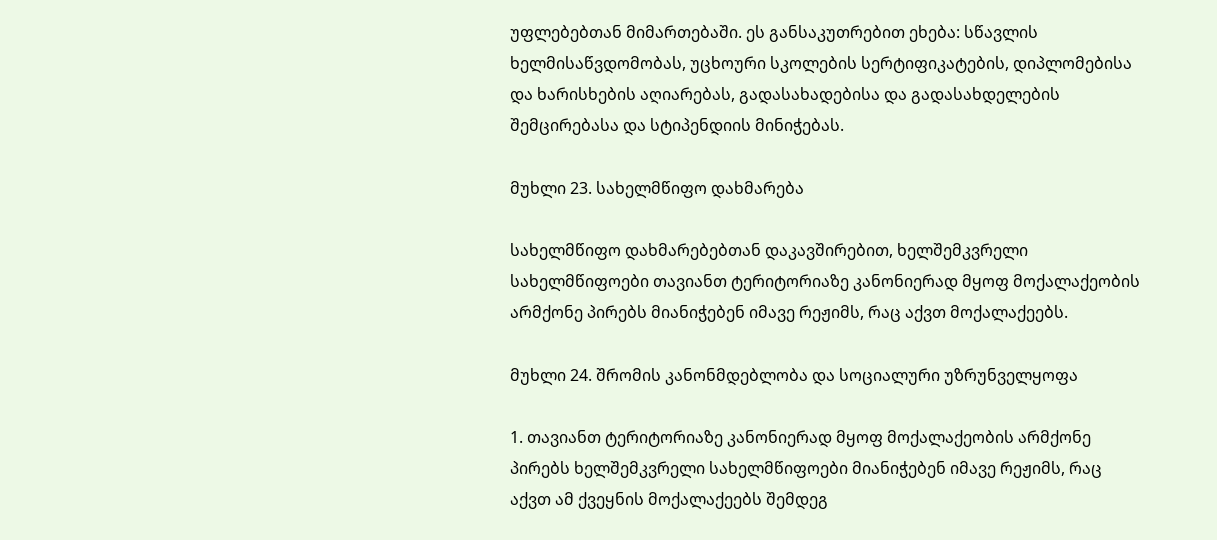უფლებებთან მიმართებაში. ეს განსაკუთრებით ეხება: სწავლის ხელმისაწვდომობას, უცხოური სკოლების სერტიფიკატების, დიპლომებისა და ხარისხების აღიარებას, გადასახადებისა და გადასახდელების შემცირებასა და სტიპენდიის მინიჭებას.

მუხლი 23. სახელმწიფო დახმარება

სახელმწიფო დახმარებებთან დაკავშირებით, ხელშემკვრელი სახელმწიფოები თავიანთ ტერიტორიაზე კანონიერად მყოფ მოქალაქეობის არმქონე პირებს მიანიჭებენ იმავე რეჟიმს, რაც აქვთ მოქალაქეებს.

მუხლი 24. შრომის კანონმდებლობა და სოციალური უზრუნველყოფა

1. თავიანთ ტერიტორიაზე კანონიერად მყოფ მოქალაქეობის არმქონე პირებს ხელშემკვრელი სახელმწიფოები მიანიჭებენ იმავე რეჟიმს, რაც აქვთ ამ ქვეყნის მოქალაქეებს შემდეგ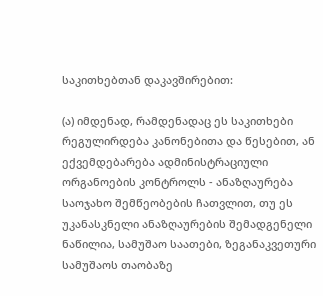საკითხებთან დაკავშირებით:

(ა) იმდენად, რამდენადაც ეს საკითხები რეგულირდება კანონებითა და წესებით, ან ექვემდებარება ადმინისტრაციული ორგანოების კონტროლს - ანაზღაურება საოჯახო შემწეობების ჩათვლით, თუ ეს უკანასკნელი ანაზღაურების შემადგენელი ნაწილია, სამუშაო საათები, ზეგანაკვეთური სამუშაოს თაობაზე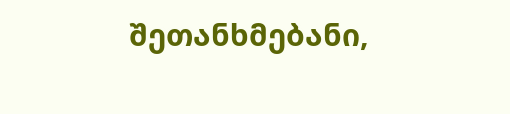შეთანხმებანი,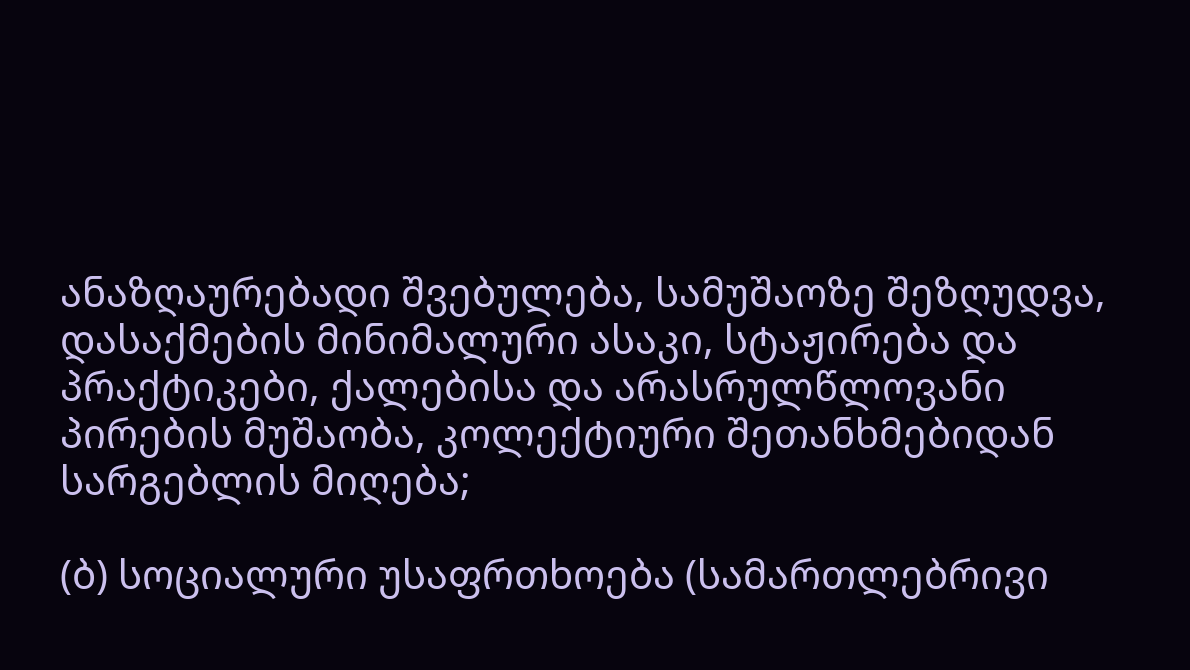ანაზღაურებადი შვებულება, სამუშაოზე შეზღუდვა, დასაქმების მინიმალური ასაკი, სტაჟირება და პრაქტიკები, ქალებისა და არასრულწლოვანი პირების მუშაობა, კოლექტიური შეთანხმებიდან სარგებლის მიღება;

(ბ) სოციალური უსაფრთხოება (სამართლებრივი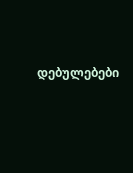დებულებები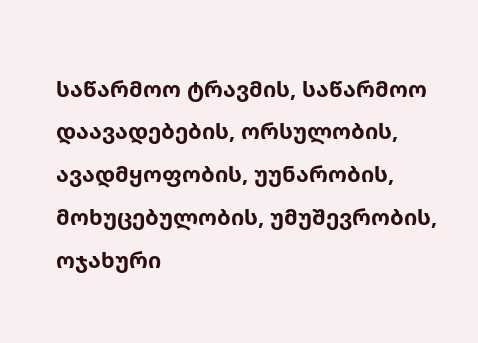საწარმოო ტრავმის, საწარმოო დაავადებების, ორსულობის, ავადმყოფობის, უუნარობის, მოხუცებულობის, უმუშევრობის, ოჯახური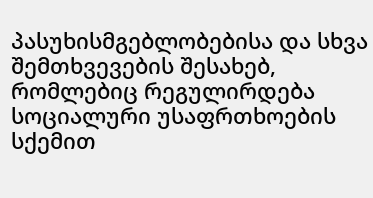პასუხისმგებლობებისა და სხვა შემთხვევების შესახებ, რომლებიც რეგულირდება სოციალური უსაფრთხოების სქემით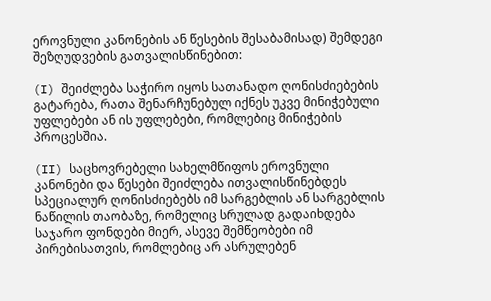ეროვნული კანონების ან წესების შესაბამისად) შემდეგი შეზღუდვების გათვალისწინებით:

(I) შეიძლება საჭირო იყოს სათანადო ღონისძიებების გატარება, რათა შენარჩუნებულ იქნეს უკვე მინიჭებული უფლებები ან ის უფლებები, რომლებიც მინიჭების პროცესშია.

(II) საცხოვრებელი სახელმწიფოს ეროვნული კანონები და წესები შეიძლება ითვალისწინებდეს სპეციალურ ღონისძიებებს იმ სარგებლის ან სარგებლის ნაწილის თაობაზე, რომელიც სრულად გადაიხდება საჯარო ფონდები მიერ, ასევე შემწეობები იმ პირებისათვის, რომლებიც არ ასრულებენ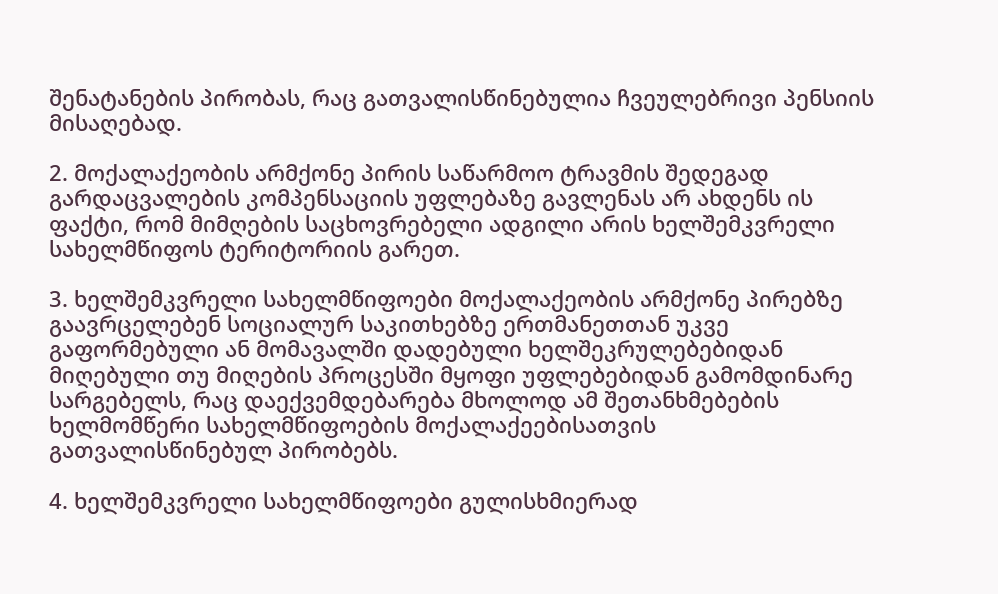შენატანების პირობას, რაც გათვალისწინებულია ჩვეულებრივი პენსიის მისაღებად.

2. მოქალაქეობის არმქონე პირის საწარმოო ტრავმის შედეგად გარდაცვალების კომპენსაციის უფლებაზე გავლენას არ ახდენს ის ფაქტი, რომ მიმღების საცხოვრებელი ადგილი არის ხელშემკვრელი სახელმწიფოს ტერიტორიის გარეთ.

3. ხელშემკვრელი სახელმწიფოები მოქალაქეობის არმქონე პირებზე გაავრცელებენ სოციალურ საკითხებზე ერთმანეთთან უკვე გაფორმებული ან მომავალში დადებული ხელშეკრულებებიდან მიღებული თუ მიღების პროცესში მყოფი უფლებებიდან გამომდინარე სარგებელს, რაც დაექვემდებარება მხოლოდ ამ შეთანხმებების ხელმომწერი სახელმწიფოების მოქალაქეებისათვის გათვალისწინებულ პირობებს.

4. ხელშემკვრელი სახელმწიფოები გულისხმიერად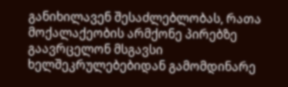განიხილავენ შესაძლებლობას, რათა მოქალაქეობის არმქონე პირებზე გაავრცელონ მსგავსი ხელშეკრულებებიდან გამომდინარე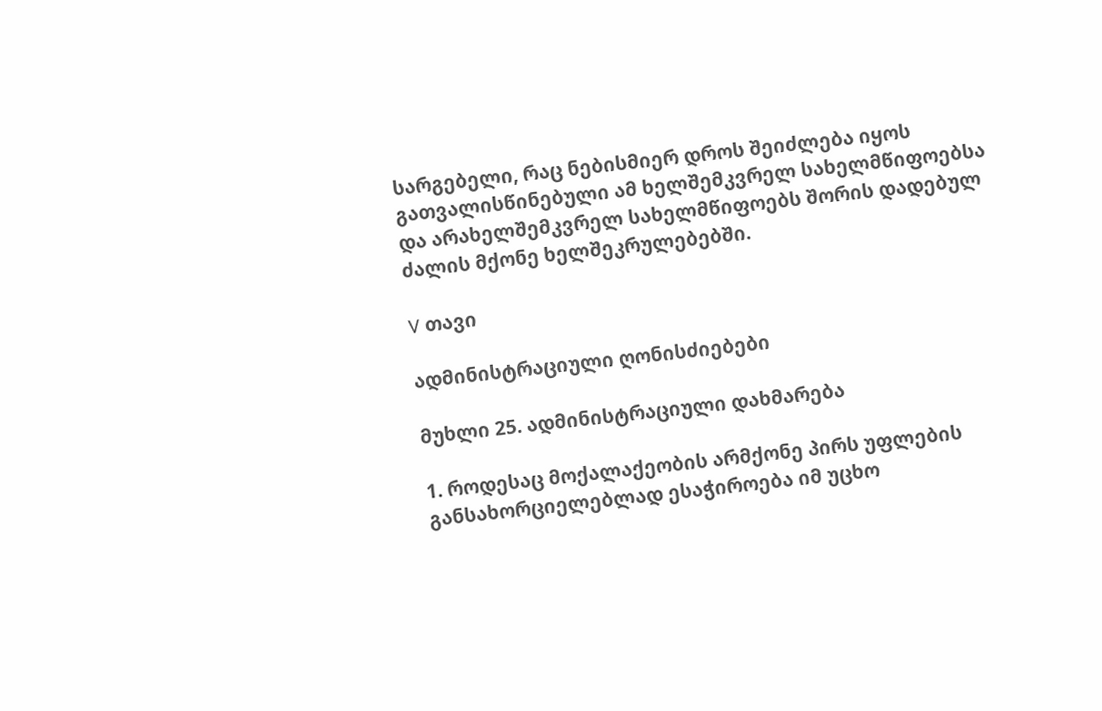სარგებელი, რაც ნებისმიერ დროს შეიძლება იყოს გათვალისწინებული ამ ხელშემკვრელ სახელმწიფოებსა და არახელშემკვრელ სახელმწიფოებს შორის დადებულ ძალის მქონე ხელშეკრულებებში.

V თავი

ადმინისტრაციული ღონისძიებები

მუხლი 25. ადმინისტრაციული დახმარება

1. როდესაც მოქალაქეობის არმქონე პირს უფლების განსახორციელებლად ესაჭიროება იმ უცხო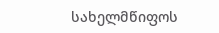სახელმწიფოს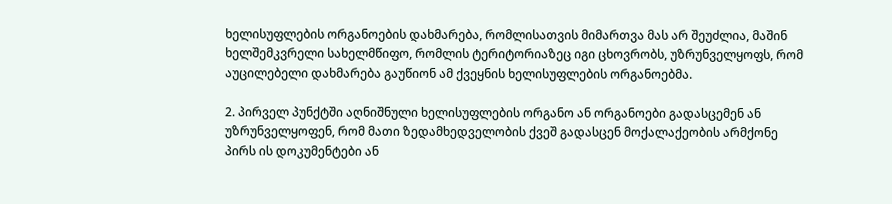ხელისუფლების ორგანოების დახმარება, რომლისათვის მიმართვა მას არ შეუძლია, მაშინ ხელშემკვრელი სახელმწიფო, რომლის ტერიტორიაზეც იგი ცხოვრობს, უზრუნველყოფს, რომ აუცილებელი დახმარება გაუწიონ ამ ქვეყნის ხელისუფლების ორგანოებმა.

2. პირველ პუნქტში აღნიშნული ხელისუფლების ორგანო ან ორგანოები გადასცემენ ან უზრუნველყოფენ, რომ მათი ზედამხედველობის ქვეშ გადასცენ მოქალაქეობის არმქონე პირს ის დოკუმენტები ან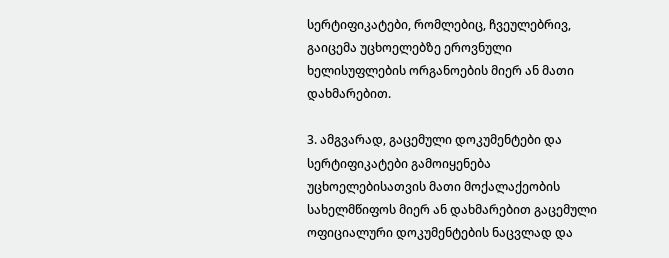სერტიფიკატები, რომლებიც, ჩვეულებრივ, გაიცემა უცხოელებზე ეროვნული ხელისუფლების ორგანოების მიერ ან მათი დახმარებით.

3. ამგვარად, გაცემული დოკუმენტები და სერტიფიკატები გამოიყენება უცხოელებისათვის მათი მოქალაქეობის სახელმწიფოს მიერ ან დახმარებით გაცემული ოფიციალური დოკუმენტების ნაცვლად და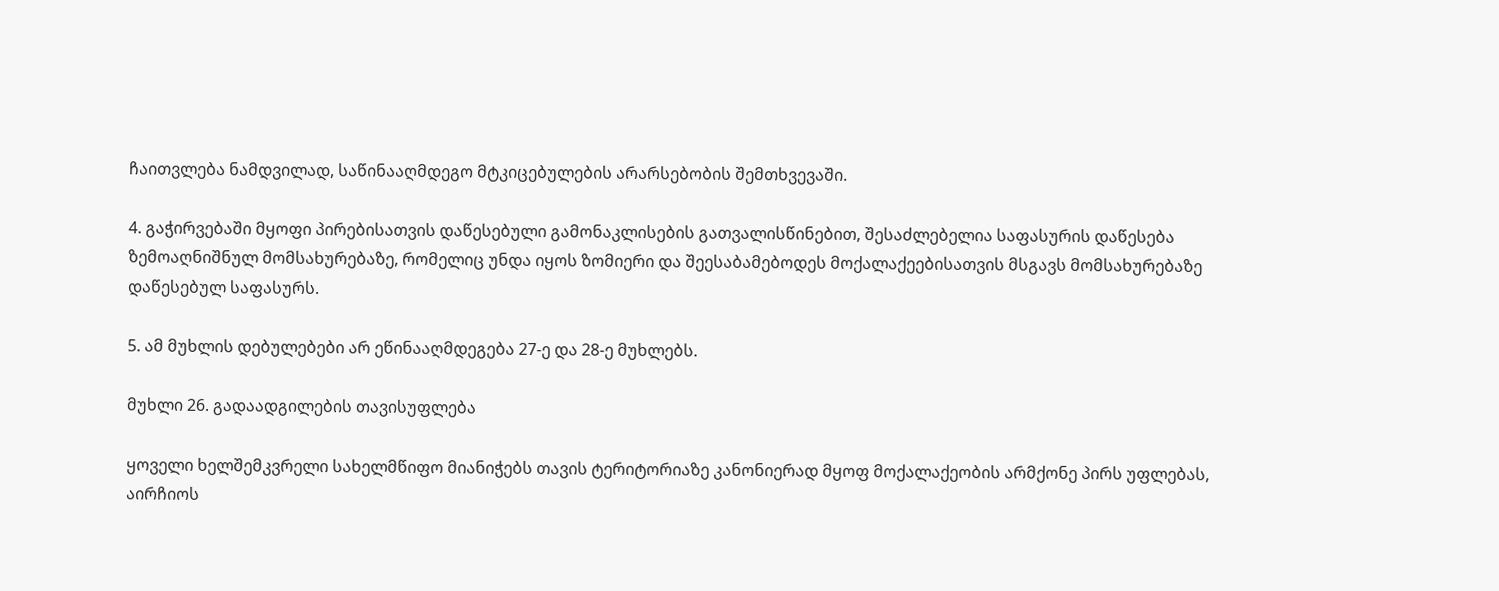ჩაითვლება ნამდვილად, საწინააღმდეგო მტკიცებულების არარსებობის შემთხვევაში.

4. გაჭირვებაში მყოფი პირებისათვის დაწესებული გამონაკლისების გათვალისწინებით, შესაძლებელია საფასურის დაწესება ზემოაღნიშნულ მომსახურებაზე, რომელიც უნდა იყოს ზომიერი და შეესაბამებოდეს მოქალაქეებისათვის მსგავს მომსახურებაზე დაწესებულ საფასურს.

5. ამ მუხლის დებულებები არ ეწინააღმდეგება 27-ე და 28-ე მუხლებს.

მუხლი 26. გადაადგილების თავისუფლება

ყოველი ხელშემკვრელი სახელმწიფო მიანიჭებს თავის ტერიტორიაზე კანონიერად მყოფ მოქალაქეობის არმქონე პირს უფლებას, აირჩიოს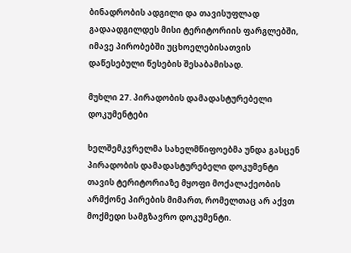ბინადრობის ადგილი და თავისუფლად გადაადგილდეს მისი ტერიტორიის ფარგლებში, იმავე პირობებში უცხოელებისათვის დაწესებული წესების შესაბამისად.

მუხლი 27. პირადობის დამადასტურებელი დოკუმენტები

ხელშემკვრელმა სახელმწიფოებმა უნდა გასცენ პირადობის დამადასტურებელი დოკუმენტი თავის ტერიტორიაზე მყოფი მოქალაქეობის არმქონე პირების მიმართ, რომელთაც არ აქვთ მოქმედი სამგზავრო დოკუმენტი.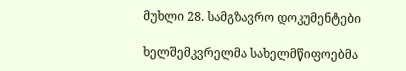მუხლი 28. სამგზავრო დოკუმენტები

ხელშემკვრელმა სახელმწიფოებმა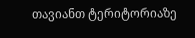თავიანთ ტერიტორიაზე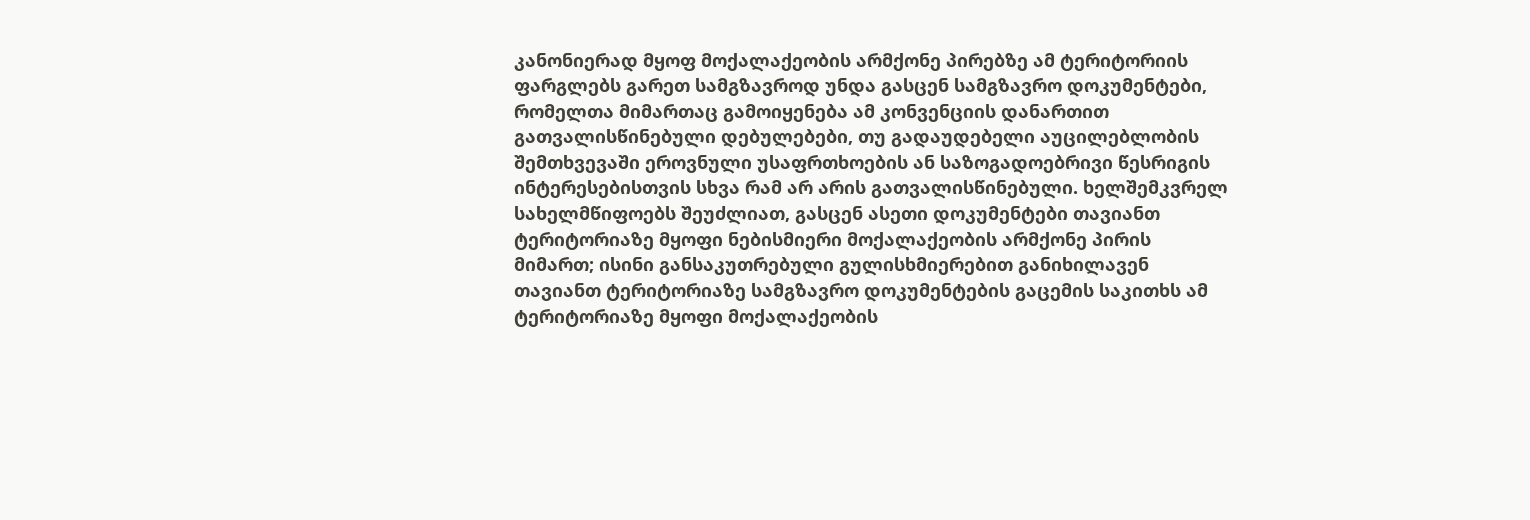კანონიერად მყოფ მოქალაქეობის არმქონე პირებზე ამ ტერიტორიის ფარგლებს გარეთ სამგზავროდ უნდა გასცენ სამგზავრო დოკუმენტები, რომელთა მიმართაც გამოიყენება ამ კონვენციის დანართით გათვალისწინებული დებულებები, თუ გადაუდებელი აუცილებლობის შემთხვევაში ეროვნული უსაფრთხოების ან საზოგადოებრივი წესრიგის ინტერესებისთვის სხვა რამ არ არის გათვალისწინებული. ხელშემკვრელ სახელმწიფოებს შეუძლიათ, გასცენ ასეთი დოკუმენტები თავიანთ ტერიტორიაზე მყოფი ნებისმიერი მოქალაქეობის არმქონე პირის მიმართ; ისინი განსაკუთრებული გულისხმიერებით განიხილავენ თავიანთ ტერიტორიაზე სამგზავრო დოკუმენტების გაცემის საკითხს ამ ტერიტორიაზე მყოფი მოქალაქეობის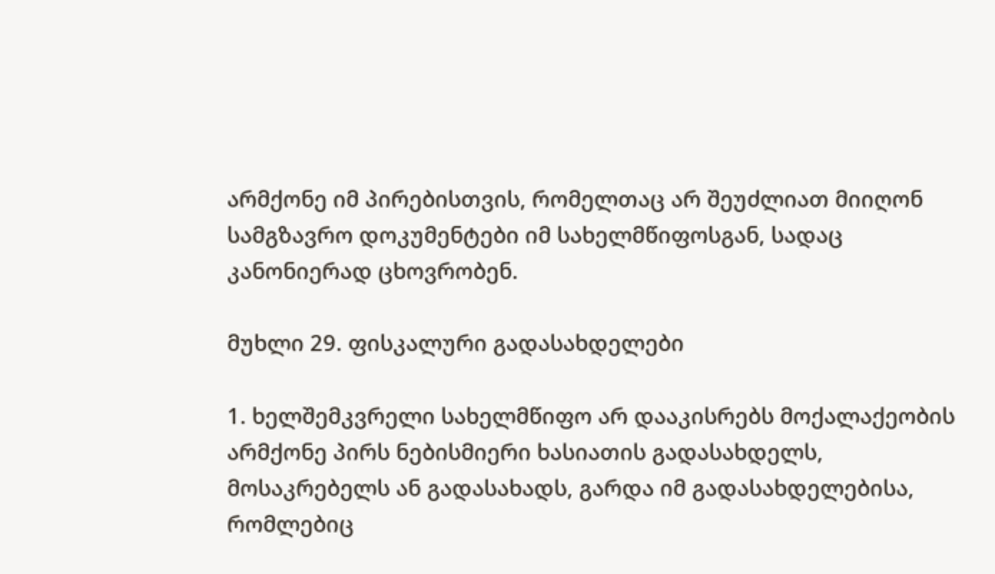არმქონე იმ პირებისთვის, რომელთაც არ შეუძლიათ მიიღონ სამგზავრო დოკუმენტები იმ სახელმწიფოსგან, სადაც კანონიერად ცხოვრობენ.

მუხლი 29. ფისკალური გადასახდელები

1. ხელშემკვრელი სახელმწიფო არ დააკისრებს მოქალაქეობის არმქონე პირს ნებისმიერი ხასიათის გადასახდელს, მოსაკრებელს ან გადასახადს, გარდა იმ გადასახდელებისა, რომლებიც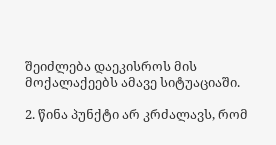შეიძლება დაეკისროს მის მოქალაქეებს ამავე სიტუაციაში.

2. წინა პუნქტი არ კრძალავს, რომ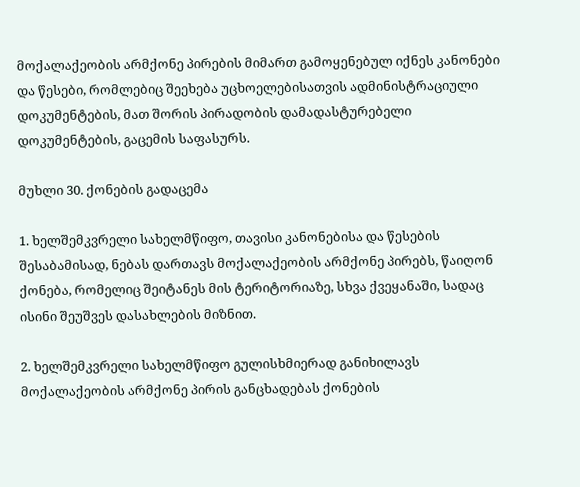მოქალაქეობის არმქონე პირების მიმართ გამოყენებულ იქნეს კანონები და წესები, რომლებიც შეეხება უცხოელებისათვის ადმინისტრაციული დოკუმენტების, მათ შორის პირადობის დამადასტურებელი დოკუმენტების, გაცემის საფასურს.

მუხლი 30. ქონების გადაცემა

1. ხელშემკვრელი სახელმწიფო, თავისი კანონებისა და წესების შესაბამისად, ნებას დართავს მოქალაქეობის არმქონე პირებს, წაიღონ ქონება, რომელიც შეიტანეს მის ტერიტორიაზე, სხვა ქვეყანაში, სადაც ისინი შეუშვეს დასახლების მიზნით.

2. ხელშემკვრელი სახელმწიფო გულისხმიერად განიხილავს მოქალაქეობის არმქონე პირის განცხადებას ქონების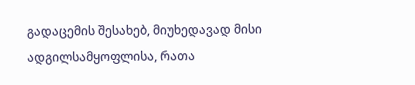გადაცემის შესახებ, მიუხედავად მისი ადგილსამყოფლისა, რათა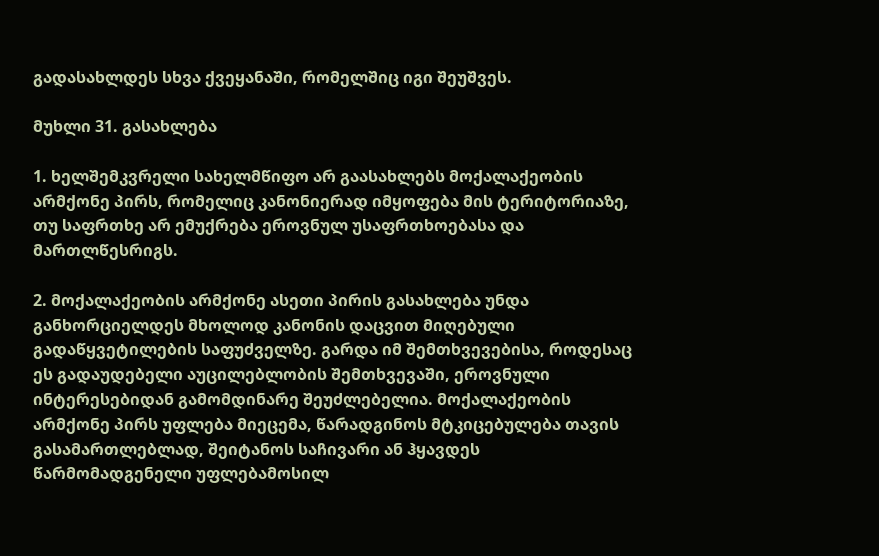გადასახლდეს სხვა ქვეყანაში, რომელშიც იგი შეუშვეს.

მუხლი 31. გასახლება

1. ხელშემკვრელი სახელმწიფო არ გაასახლებს მოქალაქეობის არმქონე პირს, რომელიც კანონიერად იმყოფება მის ტერიტორიაზე, თუ საფრთხე არ ემუქრება ეროვნულ უსაფრთხოებასა და მართლწესრიგს.

2. მოქალაქეობის არმქონე ასეთი პირის გასახლება უნდა განხორციელდეს მხოლოდ კანონის დაცვით მიღებული გადაწყვეტილების საფუძველზე. გარდა იმ შემთხვევებისა, როდესაც ეს გადაუდებელი აუცილებლობის შემთხვევაში, ეროვნული ინტერესებიდან გამომდინარე შეუძლებელია. მოქალაქეობის არმქონე პირს უფლება მიეცემა, წარადგინოს მტკიცებულება თავის გასამართლებლად, შეიტანოს საჩივარი ან ჰყავდეს წარმომადგენელი უფლებამოსილ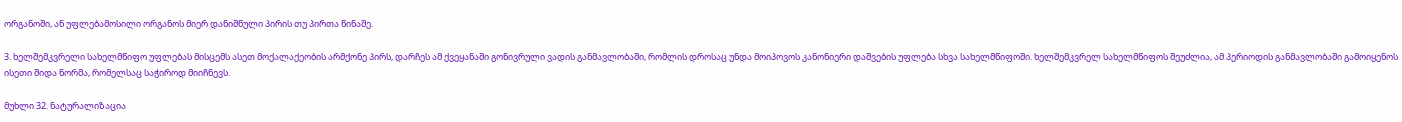ორგანოში, ან უფლებამოსილი ორგანოს მიერ დანიშნული პირის თუ პირთა წინაშე.

3. ხელშემკვრელი სახელმწიფო უფლებას მისცემს ასეთ მოქალაქეობის არმქონე პირს, დარჩეს ამ ქვეყანაში გონივრული ვადის განმავლობაში, რომლის დროსაც უნდა მოიპოვოს კანონიერი დაშვების უფლება სხვა სახელმწიფოში. ხელშემკვრელ სახელმწიფოს შეუძლია, ამ პერიოდის განმავლობაში გამოიყენოს ისეთი შიდა ნორმა, რომელსაც საჭიროდ მიიჩნევს.

მუხლი 32. ნატურალიზაცია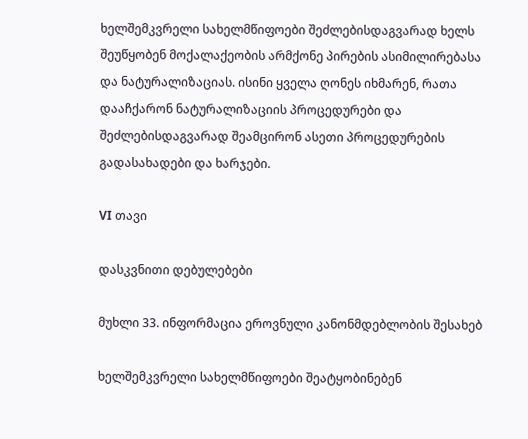ხელშემკვრელი სახელმწიფოები შეძლებისდაგვარად ხელს შეუწყობენ მოქალაქეობის არმქონე პირების ასიმილირებასა და ნატურალიზაციას. ისინი ყველა ღონეს იხმარენ, რათა დააჩქარონ ნატურალიზაციის პროცედურები და შეძლებისდაგვარად შეამცირონ ასეთი პროცედურების გადასახადები და ხარჯები.

VI თავი

დასკვნითი დებულებები

მუხლი 33. ინფორმაცია ეროვნული კანონმდებლობის შესახებ

ხელშემკვრელი სახელმწიფოები შეატყობინებენ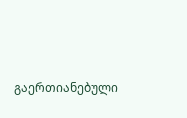გაერთიანებული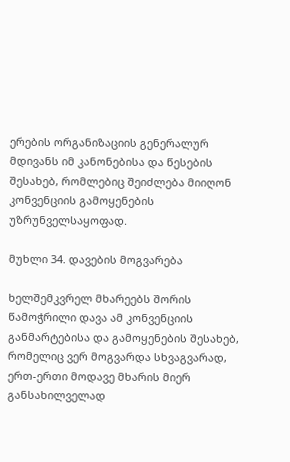ერების ორგანიზაციის გენერალურ მდივანს იმ კანონებისა და წესების შესახებ, რომლებიც შეიძლება მიიღონ კონვენციის გამოყენების უზრუნველსაყოფად.

მუხლი 34. დავების მოგვარება

ხელშემკვრელ მხარეებს შორის წამოჭრილი დავა ამ კონვენციის განმარტებისა და გამოყენების შესახებ, რომელიც ვერ მოგვარდა სხვაგვარად, ერთ-ერთი მოდავე მხარის მიერ განსახილველად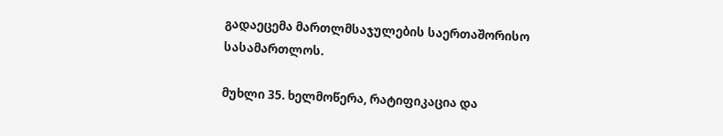გადაეცემა მართლმსაჯულების საერთაშორისო სასამართლოს.

მუხლი 35. ხელმოწერა, რატიფიკაცია და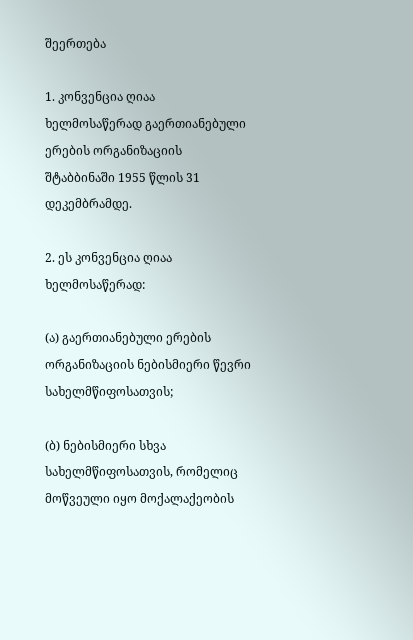შეერთება

1. კონვენცია ღიაა ხელმოსაწერად გაერთიანებული ერების ორგანიზაციის შტაბბინაში 1955 წლის 31 დეკემბრამდე.

2. ეს კონვენცია ღიაა ხელმოსაწერად:

(ა) გაერთიანებული ერების ორგანიზაციის ნებისმიერი წევრი სახელმწიფოსათვის;

(ბ) ნებისმიერი სხვა სახელმწიფოსათვის, რომელიც მოწვეული იყო მოქალაქეობის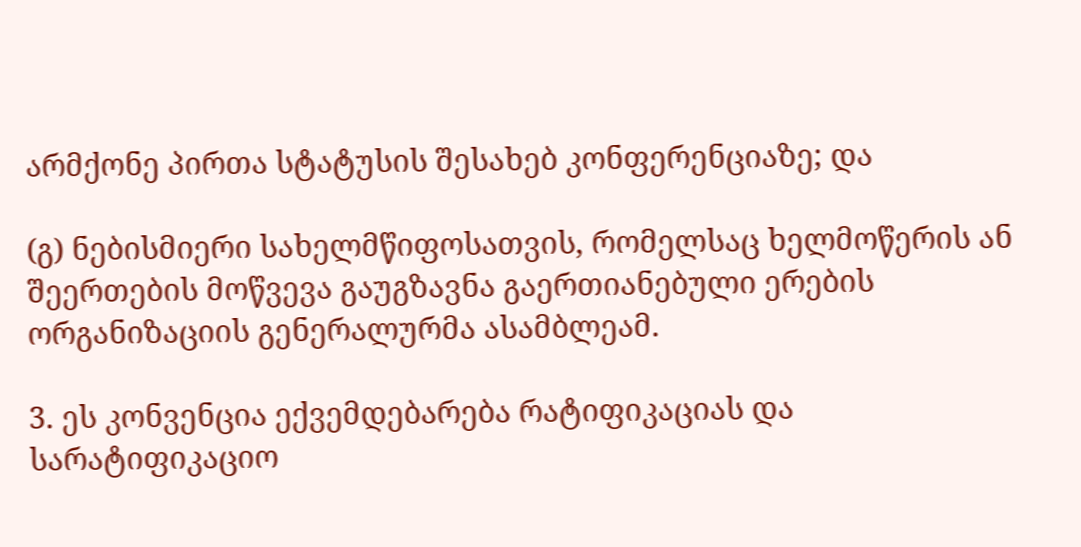არმქონე პირთა სტატუსის შესახებ კონფერენციაზე; და

(გ) ნებისმიერი სახელმწიფოსათვის, რომელსაც ხელმოწერის ან შეერთების მოწვევა გაუგზავნა გაერთიანებული ერების ორგანიზაციის გენერალურმა ასამბლეამ.

3. ეს კონვენცია ექვემდებარება რატიფიკაციას და სარატიფიკაციო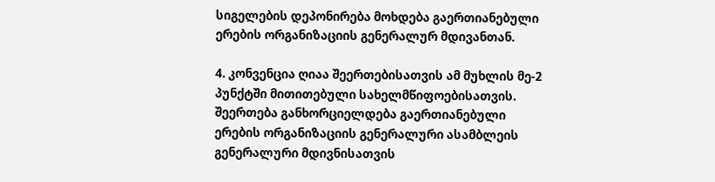სიგელების დეპონირება მოხდება გაერთიანებული ერების ორგანიზაციის გენერალურ მდივანთან.

4. კონვენცია ღიაა შეერთებისათვის ამ მუხლის მე-2 პუნქტში მითითებული სახელმწიფოებისათვის. შეერთება განხორციელდება გაერთიანებული ერების ორგანიზაციის გენერალური ასამბლეის გენერალური მდივნისათვის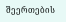შეერთების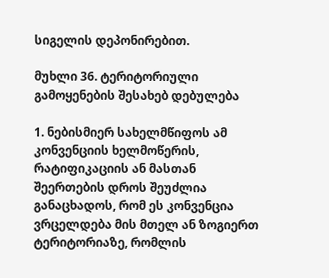სიგელის დეპონირებით.

მუხლი 36. ტერიტორიული გამოყენების შესახებ დებულება

1. ნებისმიერ სახელმწიფოს ამ კონვენციის ხელმოწერის, რატიფიკაციის ან მასთან შეერთების დროს შეუძლია განაცხადოს, რომ ეს კონვენცია ვრცელდება მის მთელ ან ზოგიერთ ტერიტორიაზე, რომლის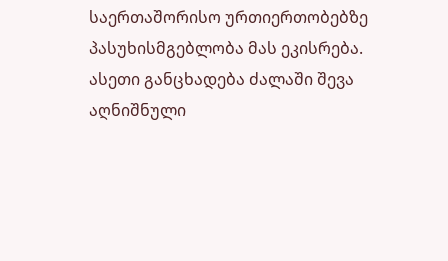საერთაშორისო ურთიერთობებზე პასუხისმგებლობა მას ეკისრება. ასეთი განცხადება ძალაში შევა აღნიშნული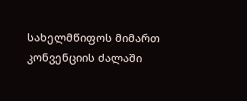სახელმწიფოს მიმართ კონვენციის ძალაში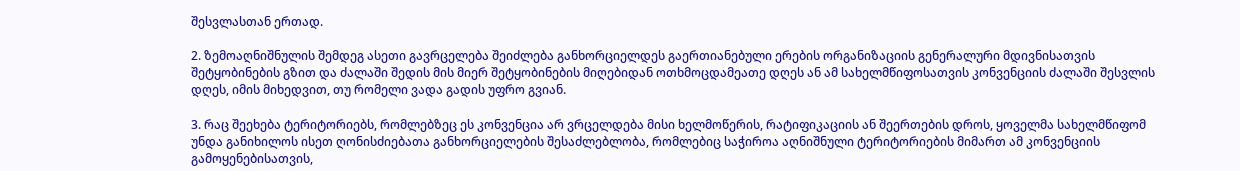შესვლასთან ერთად.

2. ზემოაღნიშნულის შემდეგ ასეთი გავრცელება შეიძლება განხორციელდეს გაერთიანებული ერების ორგანიზაციის გენერალური მდივნისათვის შეტყობინების გზით და ძალაში შედის მის მიერ შეტყობინების მიღებიდან ოთხმოცდამეათე დღეს ან ამ სახელმწიფოსათვის კონვენციის ძალაში შესვლის დღეს, იმის მიხედვით, თუ რომელი ვადა გადის უფრო გვიან.

3. რაც შეეხება ტერიტორიებს, რომლებზეც ეს კონვენცია არ ვრცელდება მისი ხელმოწერის, რატიფიკაციის ან შეერთების დროს, ყოველმა სახელმწიფომ უნდა განიხილოს ისეთ ღონისძიებათა განხორციელების შესაძლებლობა, რომლებიც საჭიროა აღნიშნული ტერიტორიების მიმართ ამ კონვენციის გამოყენებისათვის,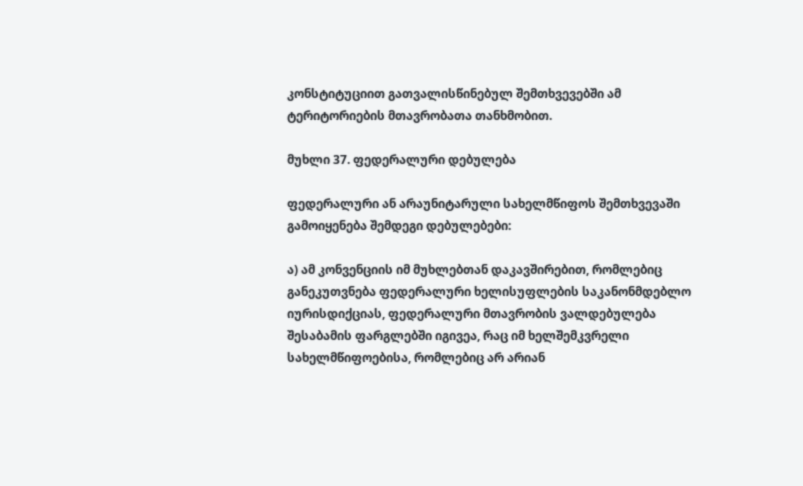კონსტიტუციით გათვალისწინებულ შემთხვევებში ამ ტერიტორიების მთავრობათა თანხმობით.

მუხლი 37. ფედერალური დებულება

ფედერალური ან არაუნიტარული სახელმწიფოს შემთხვევაში გამოიყენება შემდეგი დებულებები:

ა) ამ კონვენციის იმ მუხლებთან დაკავშირებით, რომლებიც განეკუთვნება ფედერალური ხელისუფლების საკანონმდებლო იურისდიქციას, ფედერალური მთავრობის ვალდებულება შესაბამის ფარგლებში იგივეა, რაც იმ ხელშემკვრელი სახელმწიფოებისა, რომლებიც არ არიან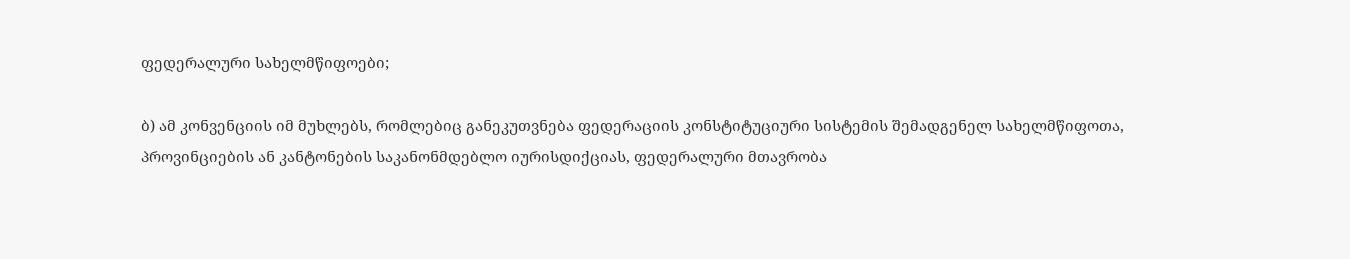ფედერალური სახელმწიფოები;

ბ) ამ კონვენციის იმ მუხლებს, რომლებიც განეკუთვნება ფედერაციის კონსტიტუციური სისტემის შემადგენელ სახელმწიფოთა, პროვინციების ან კანტონების საკანონმდებლო იურისდიქციას, ფედერალური მთავრობა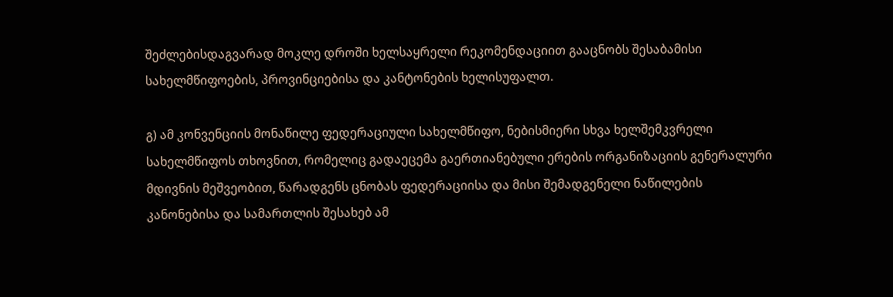შეძლებისდაგვარად მოკლე დროში ხელსაყრელი რეკომენდაციით გააცნობს შესაბამისი სახელმწიფოების, პროვინციებისა და კანტონების ხელისუფალთ.

გ) ამ კონვენციის მონაწილე ფედერაციული სახელმწიფო, ნებისმიერი სხვა ხელშემკვრელი სახელმწიფოს თხოვნით, რომელიც გადაეცემა გაერთიანებული ერების ორგანიზაციის გენერალური მდივნის მეშვეობით, წარადგენს ცნობას ფედერაციისა და მისი შემადგენელი ნაწილების კანონებისა და სამართლის შესახებ ამ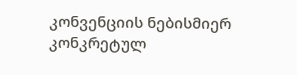კონვენციის ნებისმიერ კონკრეტულ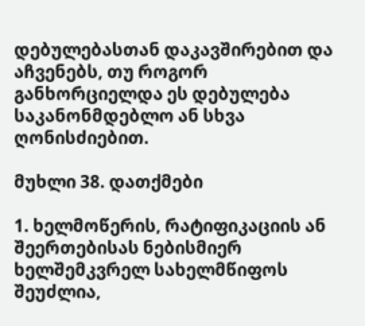დებულებასთან დაკავშირებით და აჩვენებს, თუ როგორ განხორციელდა ეს დებულება საკანონმდებლო ან სხვა ღონისძიებით.

მუხლი 38. დათქმები

1. ხელმოწერის, რატიფიკაციის ან შეერთებისას ნებისმიერ ხელშემკვრელ სახელმწიფოს შეუძლია,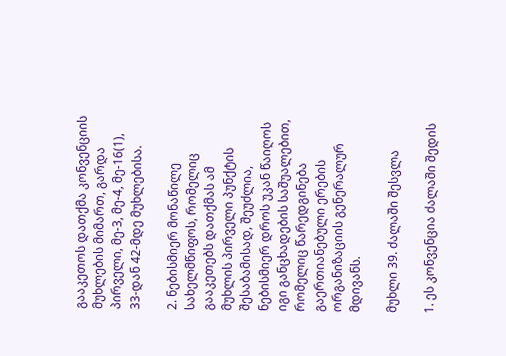გააკეთოს დათქმა კონვენციის მუხლების მიმართ, გარდა პირველი, მე-3, მე-4, მე-16(1), 33-დან 42-მდე მუხლებისა.

2. ნებისმიერ მონაწილე სახელმწიფოს, რომელიც გააკეთებს დათქმას ამ მუხლის პირველი პუნქტის შესაბამისად, შეუძლია, ნებისმიერ დროს უკან წაიღოს იგი განცხადების საშუალებით, რომელიც წარედგინება გაერთიანებული ერების ორგანიზაციის გენერალურ მდივანს.

მუხლი 39. ძალაში შესვლა

1. ეს კონვენცია ძალაში შედის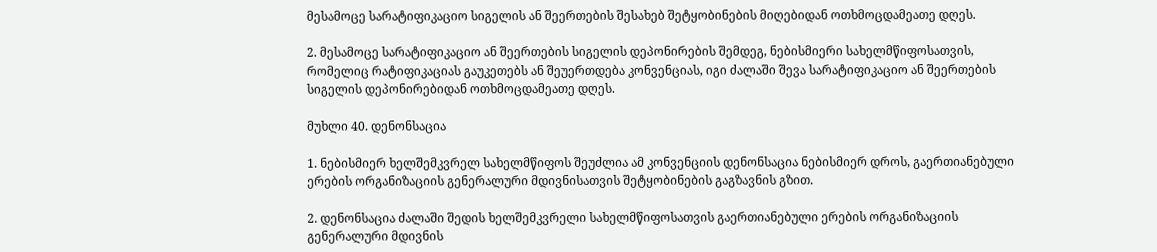მესამოცე სარატიფიკაციო სიგელის ან შეერთების შესახებ შეტყობინების მიღებიდან ოთხმოცდამეათე დღეს.

2. მესამოცე სარატიფიკაციო ან შეერთების სიგელის დეპონირების შემდეგ, ნებისმიერი სახელმწიფოსათვის, რომელიც რატიფიკაციას გაუკეთებს ან შეუერთდება კონვენციას, იგი ძალაში შევა სარატიფიკაციო ან შეერთების სიგელის დეპონირებიდან ოთხმოცდამეათე დღეს.

მუხლი 40. დენონსაცია

1. ნებისმიერ ხელშემკვრელ სახელმწიფოს შეუძლია ამ კონვენციის დენონსაცია ნებისმიერ დროს, გაერთიანებული ერების ორგანიზაციის გენერალური მდივნისათვის შეტყობინების გაგზავნის გზით.

2. დენონსაცია ძალაში შედის ხელშემკვრელი სახელმწიფოსათვის გაერთიანებული ერების ორგანიზაციის გენერალური მდივნის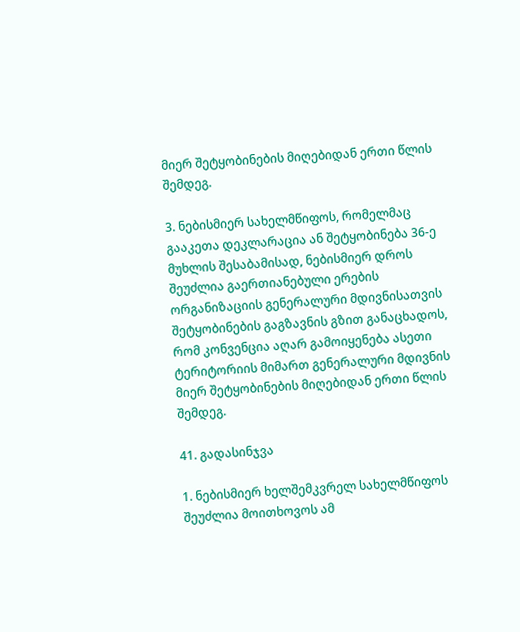მიერ შეტყობინების მიღებიდან ერთი წლის შემდეგ.

3. ნებისმიერ სახელმწიფოს, რომელმაც გააკეთა დეკლარაცია ან შეტყობინება 36-ე მუხლის შესაბამისად, ნებისმიერ დროს შეუძლია გაერთიანებული ერების ორგანიზაციის გენერალური მდივნისათვის შეტყობინების გაგზავნის გზით განაცხადოს, რომ კონვენცია აღარ გამოიყენება ასეთი ტერიტორიის მიმართ გენერალური მდივნის მიერ შეტყობინების მიღებიდან ერთი წლის შემდეგ.

41. გადასინჯვა

1. ნებისმიერ ხელშემკვრელ სახელმწიფოს შეუძლია მოითხოვოს ამ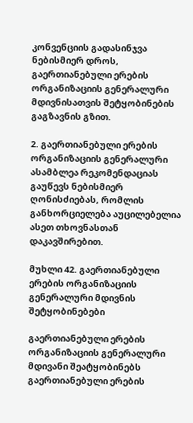კონვენციის გადასინჯვა ნებისმიერ დროს, გაერთიანებული ერების ორგანიზაციის გენერალური მდივნისათვის შეტყობინების გაგზავნის გზით.

2. გაერთიანებული ერების ორგანიზაციის გენერალური ასამბლეა რეკომენდაციას გაუწევს ნებისმიერ ღონისძიებას, რომლის განხორციელება აუცილებელია ასეთ თხოვნასთან დაკავშირებით.

მუხლი 42. გაერთიანებული ერების ორგანიზაციის გენერალური მდივნის შეტყობინებები

გაერთიანებული ერების ორგანიზაციის გენერალური მდივანი შეატყობინებს გაერთიანებული ერების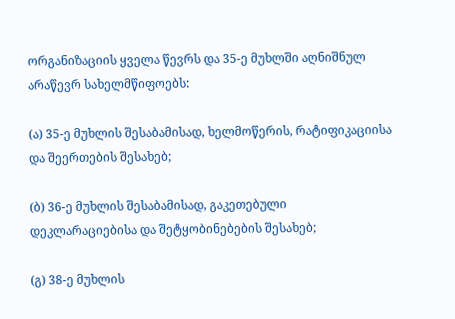ორგანიზაციის ყველა წევრს და 35-ე მუხლში აღნიშნულ არაწევრ სახელმწიფოებს:

(ა) 35-ე მუხლის შესაბამისად, ხელმოწერის, რატიფიკაციისა და შეერთების შესახებ;

(ბ) 36-ე მუხლის შესაბამისად, გაკეთებული დეკლარაციებისა და შეტყობინებების შესახებ;

(გ) 38-ე მუხლის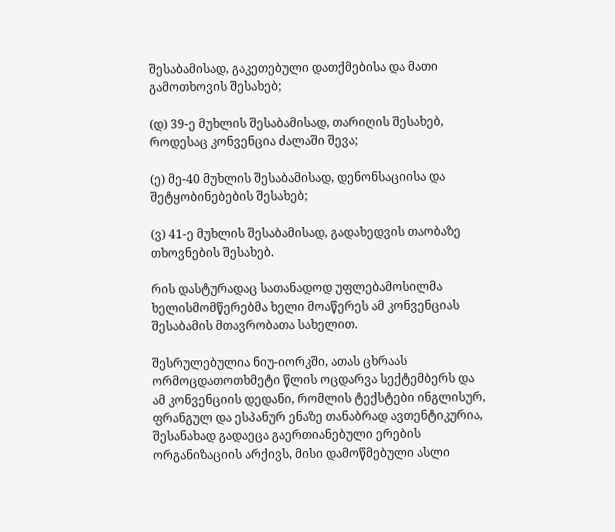შესაბამისად, გაკეთებული დათქმებისა და მათი გამოთხოვის შესახებ;

(დ) 39-ე მუხლის შესაბამისად, თარიღის შესახებ, როდესაც კონვენცია ძალაში შევა;

(ე) მე-40 მუხლის შესაბამისად, დენონსაციისა და შეტყობინებების შესახებ;

(ვ) 41-ე მუხლის შესაბამისად, გადახედვის თაობაზე თხოვნების შესახებ.

რის დასტურადაც სათანადოდ უფლებამოსილმა ხელისმომწერებმა ხელი მოაწერეს ამ კონვენციას შესაბამის მთავრობათა სახელით.

შესრულებულია ნიუ-იორკში, ათას ცხრაას ორმოცდათოთხმეტი წლის ოცდარვა სექტემბერს და ამ კონვენციის დედანი, რომლის ტექსტები ინგლისურ, ფრანგულ და ესპანურ ენაზე თანაბრად ავთენტიკურია, შესანახად გადაეცა გაერთიანებული ერების ორგანიზაციის არქივს, მისი დამოწმებული ასლი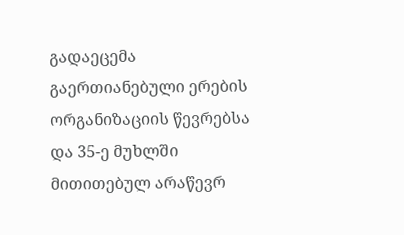გადაეცემა გაერთიანებული ერების ორგანიზაციის წევრებსა და 35-ე მუხლში მითითებულ არაწევრ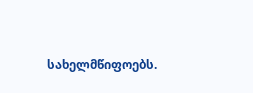სახელმწიფოებს.